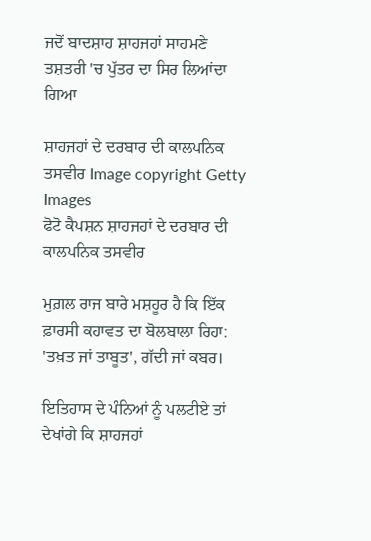ਜਦੋਂ ਬਾਦਸ਼ਾਹ ਸ਼ਾਹਜਹਾਂ ਸਾਹਮਣੇ ਤਸ਼ਤਰੀ 'ਚ ਪੁੱਤਰ ਦਾ ਸਿਰ ਲਿਆਂਦਾ ਗਿਆ

ਸ਼ਾਹਜਹਾਂ ਦੇ ਦਰਬਾਰ ਦੀ ਕਾਲਪਨਿਕ ਤਸਵੀਰ Image copyright Getty Images
ਫੋਟੋ ਕੈਪਸ਼ਨ ਸ਼ਾਹਜਹਾਂ ਦੇ ਦਰਬਾਰ ਦੀ ਕਾਲਪਨਿਕ ਤਸਵੀਰ

ਮੁਗ਼ਲ ਰਾਜ ਬਾਰੇ ਮਸ਼ਹੂਰ ਹੈ ਕਿ ਇੱਕ ਫ਼ਾਰਸੀ ਕਹਾਵਤ ਦਾ ਬੋਲਬਾਲਾ ਰਿਹਾ: 'ਤਖ਼ਤ ਜਾਂ ਤਾਬੂਤ', ਗੱਦੀ ਜਾਂ ਕਬਰ।

ਇਤਿਹਾਸ ਦੇ ਪੰਨਿਆਂ ਨੂੰ ਪਲਟੀਏ ਤਾਂ ਦੇਖਾਂਗੇ ਕਿ ਸ਼ਾਹਜਹਾਂ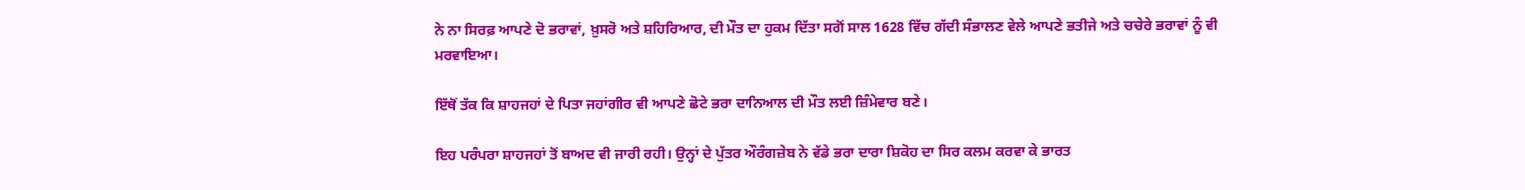ਨੇ ਨਾ ਸਿਰਫ਼ ਆਪਣੇ ਦੋ ਭਰਾਵਾਂ, ਖ਼ੁਸਰੋ ਅਤੇ ਸ਼ਹਿਰਿਆਰ, ਦੀ ਮੌਤ ਦਾ ਹੁਕਮ ਦਿੱਤਾ ਸਗੋਂ ਸਾਲ 1628 ਵਿੱਚ ਗੱਦੀ ਸੰਭਾਲਣ ਵੇਲੇ ਆਪਣੇ ਭਤੀਜੇ ਅਤੇ ਚਚੇਰੇ ਭਰਾਵਾਂ ਨੂੰ ਵੀ ਮਰਵਾਇਆ।

ਇੱਥੋਂ ਤੱਕ ਕਿ ਸ਼ਾਹਜਹਾਂ ਦੇ ਪਿਤਾ ਜਹਾਂਗੀਰ ਵੀ ਆਪਣੇ ਛੋਟੇ ਭਰਾ ਦਾਨਿਆਲ ਦੀ ਮੌਤ ਲਈ ਜ਼ਿੰਮੇਵਾਰ ਬਣੇ।

ਇਹ ਪਰੰਪਰਾ ਸ਼ਾਹਜਹਾਂ ਤੋਂ ਬਾਅਦ ਵੀ ਜਾਰੀ ਰਹੀ। ਉਨ੍ਹਾਂ ਦੇ ਪੁੱਤਰ ਔਰੰਗਜ਼ੇਬ ਨੇ ਵੱਡੇ ਭਰਾ ਦਾਰਾ ਸ਼ਿਕੋਹ ਦਾ ਸਿਰ ਕਲਮ ਕਰਵਾ ਕੇ ਭਾਰਤ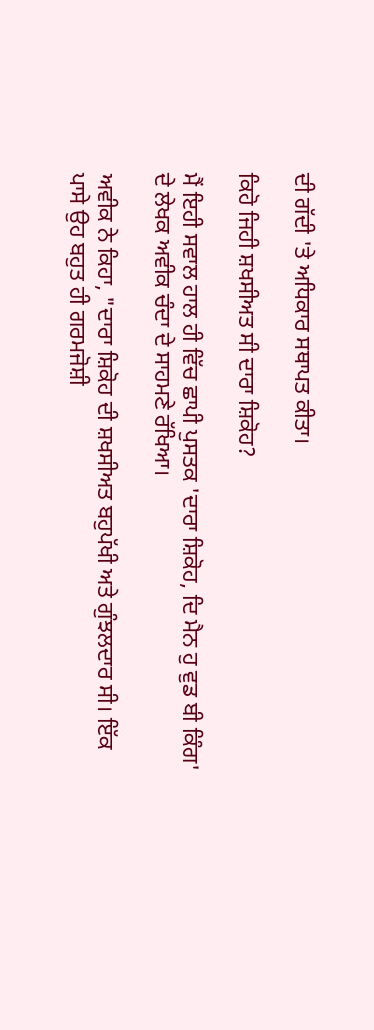ਦੀ ਗੱਦੀ 'ਤੇ ਅਧਿਕਾਰ ਸਥਾਪਤ ਕੀਤਾ।

ਕਿਹੋ ਜਿਹੀ ਸ਼ਖਸੀਅਤ ਸੀ ਦਾਰਾ ਸ਼ਿਕੋਹ?

ਮੈਂ ਇਹੀ ਸਵਾਲ ਹਾਲ ਹੀ ਵਿੱਚ ਛਾਪੀ ਪੁਸਤਕ 'ਦਾਰਾ ਸ਼ਿਕੋਹ, ਦਿ ਮੈਨ ਹੁ ਵੁਡ ਬੀ ਕਿੰਗ' ਦੇ ਲੇਖਕ ਅਵੀਕ ਚੰਦਾ ਦੇ ਸਾਹਮਣੇ ਰੱਖਿਆ।

ਅਵੀਕ ਨੇ ਕਿਹਾ, "ਦਾਰਾ ਸ਼ਿਕੋਹ ਦੀ ਸ਼ਖਸੀਅਤ ਬਹੁਪੱਖੀ ਅਤੇ ਗੁੰਝਲਦਾਰ ਸੀ। ਇੱਕ ਪਾਸੇ ਉਹ ਬਹੁਤ ਹੀ ਗਰਮਜੋਸ਼ੀ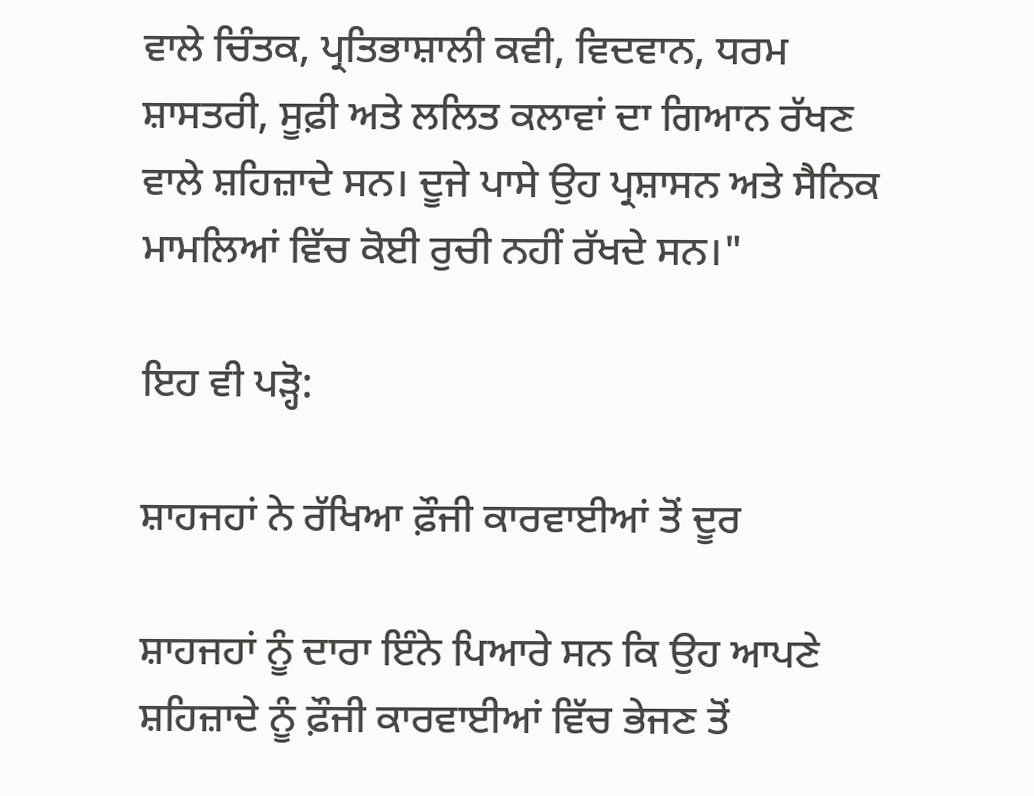ਵਾਲੇ ਚਿੰਤਕ, ਪ੍ਰਤਿਭਾਸ਼ਾਲੀ ਕਵੀ, ਵਿਦਵਾਨ, ਧਰਮ ਸ਼ਾਸਤਰੀ, ਸੂਫ਼ੀ ਅਤੇ ਲਲਿਤ ਕਲਾਵਾਂ ਦਾ ਗਿਆਨ ਰੱਖਣ ਵਾਲੇ ਸ਼ਹਿਜ਼ਾਦੇ ਸਨ। ਦੂਜੇ ਪਾਸੇ ਉਹ ਪ੍ਰਸ਼ਾਸਨ ਅਤੇ ਸੈਨਿਕ ਮਾਮਲਿਆਂ ਵਿੱਚ ਕੋਈ ਰੁਚੀ ਨਹੀਂ ਰੱਖਦੇ ਸਨ।"

ਇਹ ਵੀ ਪੜ੍ਹੋ:

ਸ਼ਾਹਜਹਾਂ ਨੇ ਰੱਖਿਆ ਫ਼ੌਜੀ ਕਾਰਵਾਈਆਂ ਤੋਂ ਦੂਰ

ਸ਼ਾਹਜਹਾਂ ਨੂੰ ਦਾਰਾ ਇੰਨੇ ਪਿਆਰੇ ਸਨ ਕਿ ਉਹ ਆਪਣੇ ਸ਼ਹਿਜ਼ਾਦੇ ਨੂੰ ਫ਼ੌਜੀ ਕਾਰਵਾਈਆਂ ਵਿੱਚ ਭੇਜਣ ਤੋਂ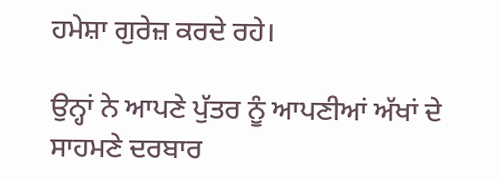ਹਮੇਸ਼ਾ ਗੁਰੇਜ਼ ਕਰਦੇ ਰਹੇ।

ਉਨ੍ਹਾਂ ਨੇ ਆਪਣੇ ਪੁੱਤਰ ਨੂੰ ਆਪਣੀਆਂ ਅੱਖਾਂ ਦੇ ਸਾਹਮਣੇ ਦਰਬਾਰ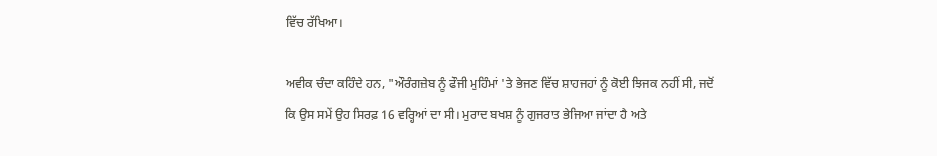ਵਿੱਚ ਰੱਖਿਆ।

ਅਵੀਕ ਚੰਦਾ ਕਹਿੰਦੇ ਹਨ, "ਔਰੰਗਜ਼ੇਬ ਨੂੰ ਫੌਜੀ ਮੁਹਿੰਮਾਂ 'ਤੇ ਭੇਜਣ ਵਿੱਚ ਸ਼ਾਹਜਹਾਂ ਨੂੰ ਕੋਈ ਝਿਜਕ ਨਹੀਂ ਸੀ, ਜਦੋਂ ਕਿ ਉਸ ਸਮੇਂ ਉਹ ਸਿਰਫ਼ 16 ਵਰ੍ਹਿਆਂ ਦਾ ਸੀ। ਮੁਰਾਦ ਬਖਸ਼ ਨੂੰ ਗੁਜਰਾਤ ਭੇਜਿਆ ਜਾਂਦਾ ਹੈ ਅਤੇ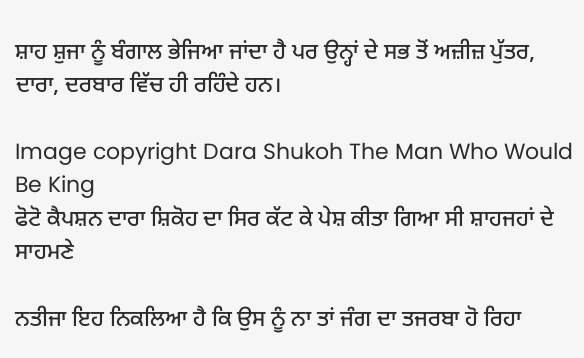ਸ਼ਾਹ ਸ਼ੁਜਾ ਨੂੰ ਬੰਗਾਲ ਭੇਜਿਆ ਜਾਂਦਾ ਹੈ ਪਰ ਉਨ੍ਹਾਂ ਦੇ ਸਭ ਤੋਂ ਅਜ਼ੀਜ਼ ਪੁੱਤਰ, ਦਾਰਾ, ਦਰਬਾਰ ਵਿੱਚ ਹੀ ਰਹਿੰਦੇ ਹਨ।

Image copyright Dara Shukoh The Man Who Would Be King
ਫੋਟੋ ਕੈਪਸ਼ਨ ਦਾਰਾ ਸ਼ਿਕੋਹ ਦਾ ਸਿਰ ਕੱਟ ਕੇ ਪੇਸ਼ ਕੀਤਾ ਗਿਆ ਸੀ ਸ਼ਾਹਜਹਾਂ ਦੇ ਸਾਹਮਣੇ

ਨਤੀਜਾ ਇਹ ਨਿਕਲਿਆ ਹੈ ਕਿ ਉਸ ਨੂੰ ਨਾ ਤਾਂ ਜੰਗ ਦਾ ਤਜਰਬਾ ਹੋ ਰਿਹਾ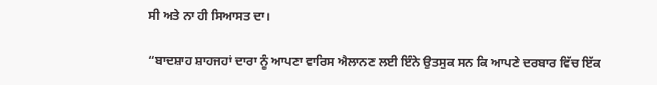ਸੀ ਅਤੇ ਨਾ ਹੀ ਸਿਆਸਤ ਦਾ।

“ਬਾਦਸ਼ਾਹ ਸ਼ਾਹਜਹਾਂ ਦਾਰਾ ਨੂੰ ਆਪਣਾ ਵਾਰਿਸ ਐਲਾਨਣ ਲਈ ਇੰਨੇ ਉਤਸੁਕ ਸਨ ਕਿ ਆਪਣੇ ਦਰਬਾਰ ਵਿੱਚ ਇੱਕ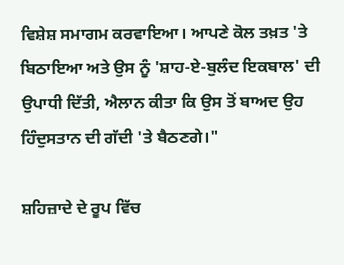ਵਿਸ਼ੇਸ਼ ਸਮਾਗਮ ਕਰਵਾਇਆ। ਆਪਣੇ ਕੋਲ ਤਖ਼ਤ 'ਤੇ ਬਿਠਾਇਆ ਅਤੇ ਉਸ ਨੂੰ 'ਸ਼ਾਹ-ਏ-ਬੁਲੰਦ ਇਕਬਾਲ' ਦੀ ਉਪਾਧੀ ਦਿੱਤੀ, ਐਲਾਨ ਕੀਤਾ ਕਿ ਉਸ ਤੋਂ ਬਾਅਦ ਉਹ ਹਿੰਦੁਸਤਾਨ ਦੀ ਗੱਦੀ 'ਤੇ ਬੈਠਣਗੇ।"

ਸ਼ਹਿਜ਼ਾਦੇ ਦੇ ਰੂਪ ਵਿੱਚ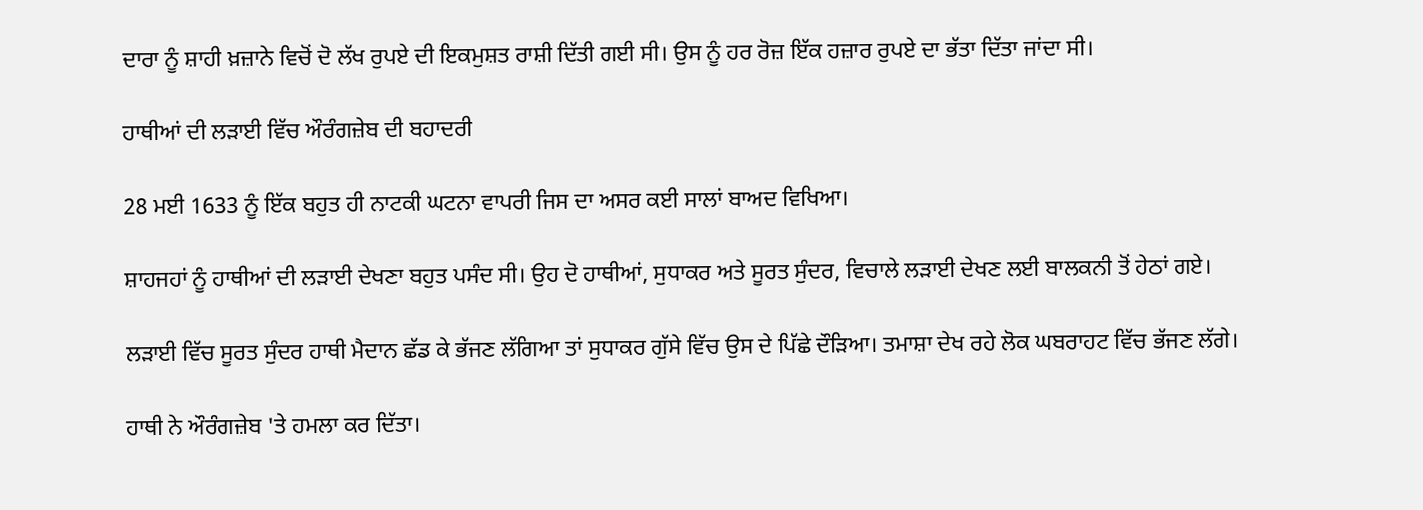ਦਾਰਾ ਨੂੰ ਸ਼ਾਹੀ ਖ਼ਜ਼ਾਨੇ ਵਿਚੋਂ ਦੋ ਲੱਖ ਰੁਪਏ ਦੀ ਇਕਮੁਸ਼ਤ ਰਾਸ਼ੀ ਦਿੱਤੀ ਗਈ ਸੀ। ਉਸ ਨੂੰ ਹਰ ਰੋਜ਼ ਇੱਕ ਹਜ਼ਾਰ ਰੁਪਏ ਦਾ ਭੱਤਾ ਦਿੱਤਾ ਜਾਂਦਾ ਸੀ।

ਹਾਥੀਆਂ ਦੀ ਲੜਾਈ ਵਿੱਚ ਔਰੰਗਜ਼ੇਬ ਦੀ ਬਹਾਦਰੀ

28 ਮਈ 1633 ਨੂੰ ਇੱਕ ਬਹੁਤ ਹੀ ਨਾਟਕੀ ਘਟਨਾ ਵਾਪਰੀ ਜਿਸ ਦਾ ਅਸਰ ਕਈ ਸਾਲਾਂ ਬਾਅਦ ਵਿਖਿਆ।

ਸ਼ਾਹਜਹਾਂ ਨੂੰ ਹਾਥੀਆਂ ਦੀ ਲੜਾਈ ਦੇਖਣਾ ਬਹੁਤ ਪਸੰਦ ਸੀ। ਉਹ ਦੋ ਹਾਥੀਆਂ, ਸੁਧਾਕਰ ਅਤੇ ਸੂਰਤ ਸੁੰਦਰ, ਵਿਚਾਲੇ ਲੜਾਈ ਦੇਖਣ ਲਈ ਬਾਲਕਨੀ ਤੋਂ ਹੇਠਾਂ ਗਏ।

ਲੜਾਈ ਵਿੱਚ ਸੂਰਤ ਸੁੰਦਰ ਹਾਥੀ ਮੈਦਾਨ ਛੱਡ ਕੇ ਭੱਜਣ ਲੱਗਿਆ ਤਾਂ ਸੁਧਾਕਰ ਗੁੱਸੇ ਵਿੱਚ ਉਸ ਦੇ ਪਿੱਛੇ ਦੌੜਿਆ। ਤਮਾਸ਼ਾ ਦੇਖ ਰਹੇ ਲੋਕ ਘਬਰਾਹਟ ਵਿੱਚ ਭੱਜਣ ਲੱਗੇ।

ਹਾਥੀ ਨੇ ਔਰੰਗਜ਼ੇਬ 'ਤੇ ਹਮਲਾ ਕਰ ਦਿੱਤਾ।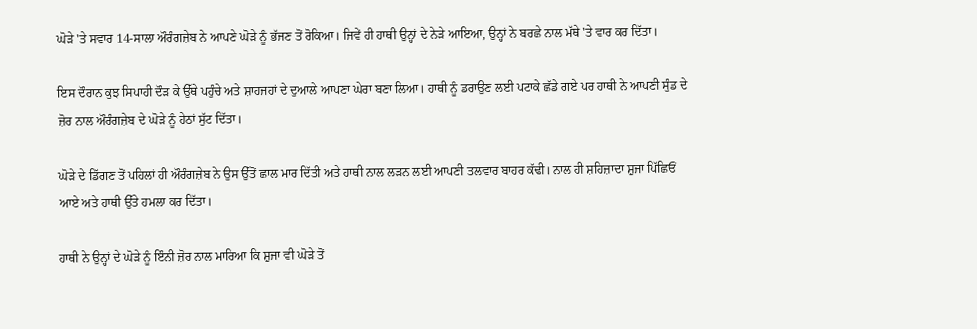ਘੋੜੇ 'ਤੇ ਸਵਾਰ 14-ਸਾਲਾ ਔਰੰਗਜ਼ੇਬ ਨੇ ਆਪਣੇ ਘੋੜੇ ਨੂੰ ਭੱਜਣ ਤੋਂ ਰੋਕਿਆ। ਜਿਵੇਂ ਹੀ ਹਾਥੀ ਉਨ੍ਹਾਂ ਦੇ ਨੇੜੇ ਆਇਆ, ਉਨ੍ਹਾਂ ਨੇ ਬਰਛੇ ਨਾਲ ਮੱਥੇ 'ਤੇ ਵਾਰ ਕਰ ਦਿੱਤਾ।

ਇਸ ਦੌਰਾਨ ਕੁਝ ਸਿਪਾਹੀ ਦੌੜ ਕੇ ਉੱਥੇ ਪਹੁੰਚੇ ਅਤੇ ਸ਼ਾਹਜਹਾਂ ਦੇ ਦੁਆਲੇ ਆਪਣਾ ਘੇਰਾ ਬਣਾ ਲਿਆ। ਹਾਥੀ ਨੂੰ ਡਰਾਉਣ ਲਈ ਪਟਾਕੇ ਛੱਡੇ ਗਏ ਪਰ ਹਾਥੀ ਨੇ ਆਪਣੀ ਸੁੰਡ ਦੇ ਜ਼ੋਰ ਨਾਲ ਔਰੰਗਜ਼ੇਬ ਦੇ ਘੋੜੇ ਨੂੰ ਹੇਠਾਂ ਸੁੱਟ ਦਿੱਤਾ।

ਘੋੜੇ ਦੇ ਡਿੱਗਣ ਤੋਂ ਪਹਿਲਾਂ ਹੀ ਔਰੰਗਜ਼ੇਬ ਨੇ ਉਸ ਉੱਤੋਂ ਛਾਲ ਮਾਰ ਦਿੱਤੀ ਅਤੇ ਹਾਥੀ ਨਾਲ ਲੜਨ ਲਈ ਆਪਣੀ ਤਲਵਾਰ ਬਾਹਰ ਕੱਢੀ। ਨਾਲ ਹੀ ਸ਼ਹਿਜ਼ਾਦਾ ਸ਼ੁਜਾ ਪਿੱਛਿਓਂ ਆਏ ਅਤੇ ਹਾਥੀ ਉੱਤੇ ਹਮਲਾ ਕਰ ਦਿੱਤਾ।

ਹਾਥੀ ਨੇ ਉਨ੍ਹਾਂ ਦੇ ਘੋੜੇ ਨੂੰ ਇੰਨੀ ਜ਼ੋਰ ਨਾਲ ਮਾਰਿਆ ਕਿ ਸ਼ੁਜਾ ਵੀ ਘੋੜੇ ਤੋਂ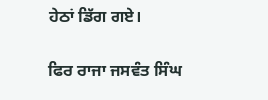ਹੇਠਾਂ ਡਿੱਗ ਗਏ।

ਫਿਰ ਰਾਜਾ ਜਸਵੰਤ ਸਿੰਘ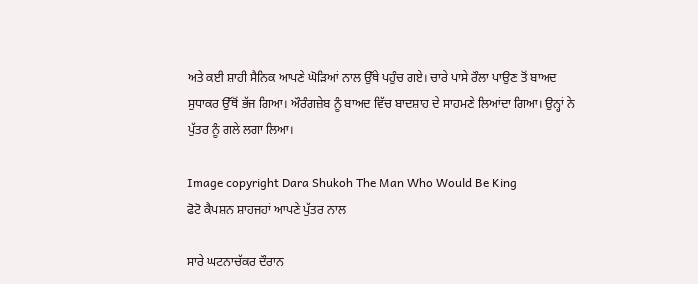ਅਤੇ ਕਈ ਸ਼ਾਹੀ ਸੈਨਿਕ ਆਪਣੇ ਘੋੜਿਆਂ ਨਾਲ ਉੱਥੇ ਪਹੁੰਚ ਗਏ। ਚਾਰੇ ਪਾਸੇ ਰੌਲਾ ਪਾਉਣ ਤੋਂ ਬਾਅਦ ਸੁਧਾਕਰ ਉੱਥੋਂ ਭੱਜ ਗਿਆ। ਔਰੰਗਜ਼ੇਬ ਨੂੰ ਬਾਅਦ ਵਿੱਚ ਬਾਦਸ਼ਾਹ ਦੇ ਸਾਹਮਣੇ ਲਿਆਂਦਾ ਗਿਆ। ਉਨ੍ਹਾਂ ਨੇ ਪੁੱਤਰ ਨੂੰ ਗਲੇ ਲਗਾ ਲਿਆ।

Image copyright Dara Shukoh The Man Who Would Be King
ਫੋਟੋ ਕੈਪਸ਼ਨ ਸ਼ਾਹਜਹਾਂ ਆਪਣੇ ਪੁੱਤਰ ਨਾਲ

ਸਾਰੇ ਘਟਨਾਚੱਕਰ ਦੌਰਾਨ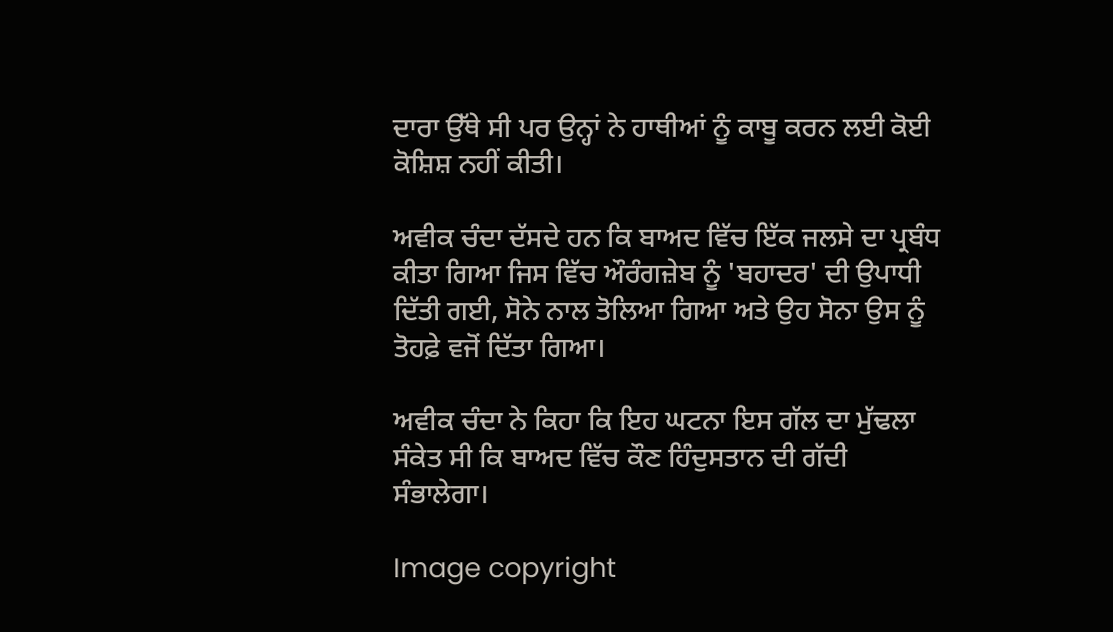ਦਾਰਾ ਉੱਥੇ ਸੀ ਪਰ ਉਨ੍ਹਾਂ ਨੇ ਹਾਥੀਆਂ ਨੂੰ ਕਾਬੂ ਕਰਨ ਲਈ ਕੋਈ ਕੋਸ਼ਿਸ਼ ਨਹੀਂ ਕੀਤੀ।

ਅਵੀਕ ਚੰਦਾ ਦੱਸਦੇ ਹਨ ਕਿ ਬਾਅਦ ਵਿੱਚ ਇੱਕ ਜਲਸੇ ਦਾ ਪ੍ਰਬੰਧ ਕੀਤਾ ਗਿਆ ਜਿਸ ਵਿੱਚ ਔਰੰਗਜ਼ੇਬ ਨੂੰ 'ਬਹਾਦਰ' ਦੀ ਉਪਾਧੀ ਦਿੱਤੀ ਗਈ, ਸੋਨੇ ਨਾਲ ਤੋਲਿਆ ਗਿਆ ਅਤੇ ਉਹ ਸੋਨਾ ਉਸ ਨੂੰ ਤੋਹਫ਼ੇ ਵਜੋਂ ਦਿੱਤਾ ਗਿਆ।

ਅਵੀਕ ਚੰਦਾ ਨੇ ਕਿਹਾ ਕਿ ਇਹ ਘਟਨਾ ਇਸ ਗੱਲ ਦਾ ਮੁੱਢਲਾ ਸੰਕੇਤ ਸੀ ਕਿ ਬਾਅਦ ਵਿੱਚ ਕੌਣ ਹਿੰਦੁਸਤਾਨ ਦੀ ਗੱਦੀ ਸੰਭਾਲੇਗਾ।

Image copyright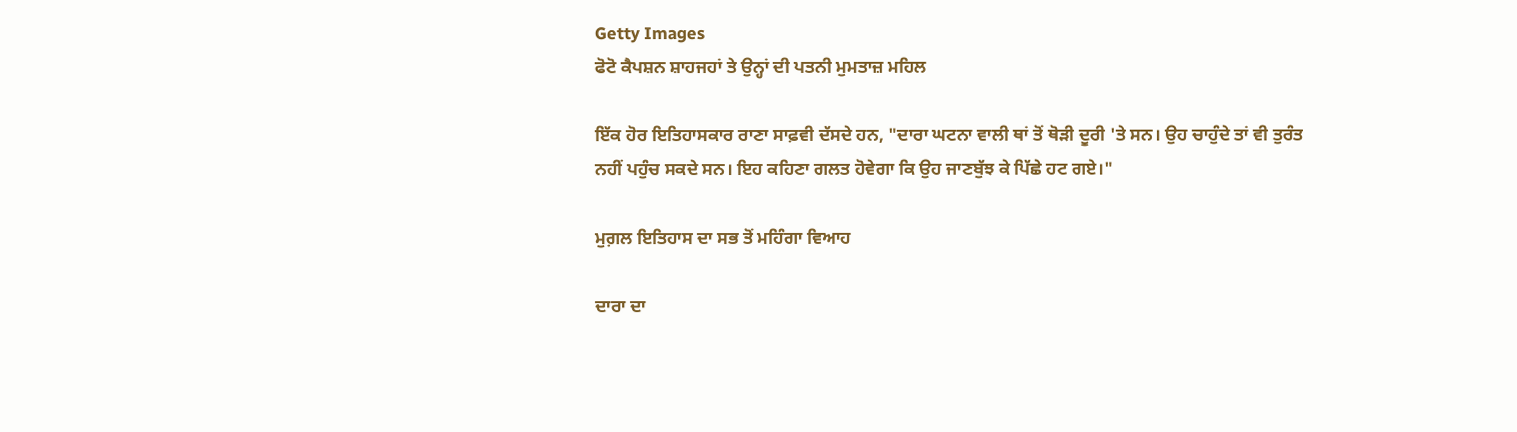Getty Images
ਫੋਟੋ ਕੈਪਸ਼ਨ ਸ਼ਾਹਜਹਾਂ ਤੇ ਉਨ੍ਹਾਂ ਦੀ ਪਤਨੀ ਮੁਮਤਾਜ਼ ਮਹਿਲ

ਇੱਕ ਹੋਰ ਇਤਿਹਾਸਕਾਰ ਰਾਣਾ ਸਾਫ਼ਵੀ ਦੱਸਦੇ ਹਨ, "ਦਾਰਾ ਘਟਨਾ ਵਾਲੀ ਥਾਂ ਤੋਂ ਥੋੜੀ ਦੂਰੀ 'ਤੇ ਸਨ। ਉਹ ਚਾਹੁੰਦੇ ਤਾਂ ਵੀ ਤੁਰੰਤ ਨਹੀਂ ਪਹੁੰਚ ਸਕਦੇ ਸਨ। ਇਹ ਕਹਿਣਾ ਗਲਤ ਹੋਵੇਗਾ ਕਿ ਉਹ ਜਾਣਬੁੱਝ ਕੇ ਪਿੱਛੇ ਹਟ ਗਏ।"

ਮੁਗ਼ਲ ਇਤਿਹਾਸ ਦਾ ਸਭ ਤੋਂ ਮਹਿੰਗਾ ਵਿਆਹ

ਦਾਰਾ ਦਾ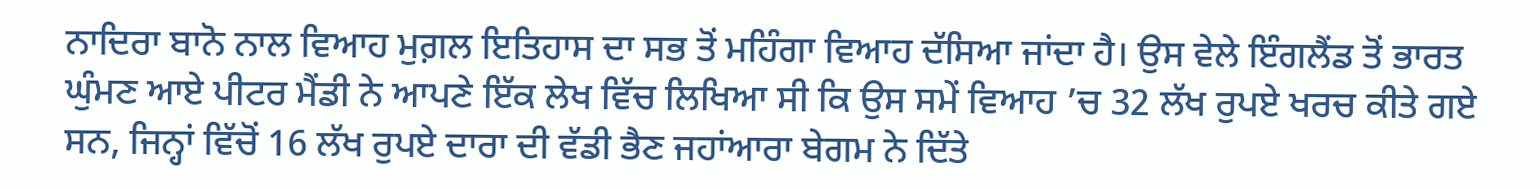ਨਾਦਿਰਾ ਬਾਨੋ ਨਾਲ ਵਿਆਹ ਮੁਗ਼ਲ ਇਤਿਹਾਸ ਦਾ ਸਭ ਤੋਂ ਮਹਿੰਗਾ ਵਿਆਹ ਦੱਸਿਆ ਜਾਂਦਾ ਹੈ। ਉਸ ਵੇਲੇ ਇੰਗਲੈਂਡ ਤੋਂ ਭਾਰਤ ਘੁੰਮਣ ਆਏ ਪੀਟਰ ਮੈਂਡੀ ਨੇ ਆਪਣੇ ਇੱਕ ਲੇਖ ਵਿੱਚ ਲਿਖਿਆ ਸੀ ਕਿ ਉਸ ਸਮੇਂ ਵਿਆਹ ’ਚ 32 ਲੱਖ ਰੁਪਏ ਖਰਚ ਕੀਤੇ ਗਏ ਸਨ, ਜਿਨ੍ਹਾਂ ਵਿੱਚੋਂ 16 ਲੱਖ ਰੁਪਏ ਦਾਰਾ ਦੀ ਵੱਡੀ ਭੈਣ ਜਹਾਂਆਰਾ ਬੇਗਮ ਨੇ ਦਿੱਤੇ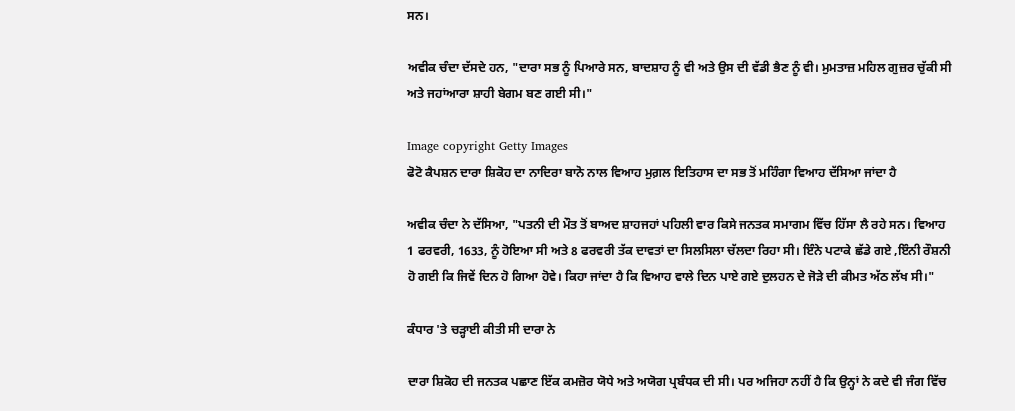ਸਨ।

ਅਵੀਕ ਚੰਦਾ ਦੱਸਦੇ ਹਨ, "ਦਾਰਾ ਸਭ ਨੂੰ ਪਿਆਰੇ ਸਨ, ਬਾਦਸ਼ਾਹ ਨੂੰ ਵੀ ਅਤੇ ਉਸ ਦੀ ਵੱਡੀ ਭੈਣ ਨੂੰ ਵੀ। ਮੁਮਤਾਜ਼ ਮਹਿਲ ਗੁਜ਼ਰ ਚੁੱਕੀ ਸੀ ਅਤੇ ਜਹਾਂਆਰਾ ਸ਼ਾਹੀ ਬੇਗਮ ਬਣ ਗਈ ਸੀ।"

Image copyright Getty Images
ਫੋਟੋ ਕੈਪਸ਼ਨ ਦਾਰਾ ਸ਼ਿਕੋਹ ਦਾ ਨਾਦਿਰਾ ਬਾਨੋ ਨਾਲ ਵਿਆਹ ਮੁਗ਼ਲ ਇਤਿਹਾਸ ਦਾ ਸਭ ਤੋਂ ਮਹਿੰਗਾ ਵਿਆਹ ਦੱਸਿਆ ਜਾਂਦਾ ਹੈ

ਅਵੀਕ ਚੰਦਾ ਨੇ ਦੱਸਿਆ, "ਪਤਨੀ ਦੀ ਮੌਤ ਤੋਂ ਬਾਅਦ ਸ਼ਾਹਜਹਾਂ ਪਹਿਲੀ ਵਾਰ ਕਿਸੇ ਜਨਤਕ ਸਮਾਗਮ ਵਿੱਚ ਹਿੱਸਾ ਲੈ ਰਹੇ ਸਨ। ਵਿਆਹ 1 ਫਰਵਰੀ, 1633, ਨੂੰ ਹੋਇਆ ਸੀ ਅਤੇ 8 ਫਰਵਰੀ ਤੱਕ ਦਾਵਤਾਂ ਦਾ ਸਿਲਸਿਲਾ ਚੱਲਦਾ ਰਿਹਾ ਸੀ। ਇੰਨੇ ਪਟਾਕੇ ਛੱਡੇ ਗਏ ,ਇੰਨੀ ਰੌਸ਼ਨੀ ਹੋ ਗਈ ਕਿ ਜਿਵੇਂ ਦਿਨ ਹੋ ਗਿਆ ਹੋਵੇ। ਕਿਹਾ ਜਾਂਦਾ ਹੈ ਕਿ ਵਿਆਹ ਵਾਲੇ ਦਿਨ ਪਾਏ ਗਏ ਦੁਲਹਨ ਦੇ ਜੋੜੇ ਦੀ ਕੀਮਤ ਅੱਠ ਲੱਖ ਸੀ।"

ਕੰਧਾਰ 'ਤੇ ਚੜ੍ਹਾਈ ਕੀਤੀ ਸੀ ਦਾਰਾ ਨੇ

ਦਾਰਾ ਸ਼ਿਕੋਹ ਦੀ ਜਨਤਕ ਪਛਾਣ ਇੱਕ ਕਮਜ਼ੋਰ ਯੋਧੇ ਅਤੇ ਅਯੋਗ ਪ੍ਰਬੰਧਕ ਦੀ ਸੀ। ਪਰ ਅਜਿਹਾ ਨਹੀਂ ਹੈ ਕਿ ਉਨ੍ਹਾਂ ਨੇ ਕਦੇ ਵੀ ਜੰਗ ਵਿੱਚ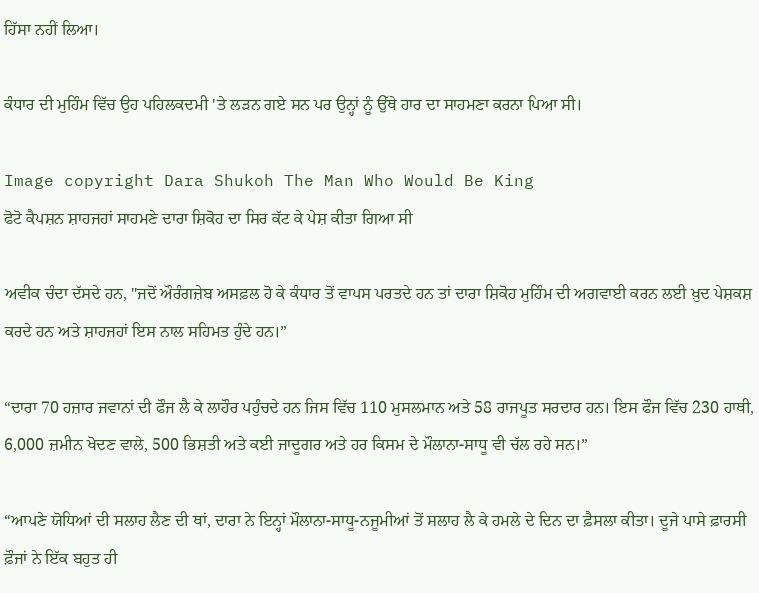ਹਿੱਸਾ ਨਹੀਂ ਲਿਆ।

ਕੰਧਾਰ ਦੀ ਮੁਹਿੰਮ ਵਿੱਚ ਉਹ ਪਹਿਲਕਦਮੀ 'ਤੇ ਲੜਨ ਗਏ ਸਨ ਪਰ ਉਨ੍ਹਾਂ ਨੂੰ ਉੱਥੇ ਹਾਰ ਦਾ ਸਾਹਮਣਾ ਕਰਨਾ ਪਿਆ ਸੀ।

Image copyright Dara Shukoh The Man Who Would Be King
ਫੋਟੋ ਕੈਪਸ਼ਨ ਸ਼ਾਹਜਹਾਂ ਸਾਹਮਣੇ ਦਾਰਾ ਸ਼ਿਕੋਹ ਦਾ ਸਿਰ ਕੱਟ ਕੇ ਪੇਸ਼ ਕੀਤਾ ਗਿਆ ਸੀ

ਅਵੀਕ ਚੰਦਾ ਦੱਸਦੇ ਹਨ, "ਜਦੋਂ ਔਰੰਗਜ਼ੇਬ ਅਸਫ਼ਲ ਹੋ ਕੇ ਕੰਧਾਰ ਤੋਂ ਵਾਪਸ ਪਰਤਦੇ ਹਨ ਤਾਂ ਦਾਰਾ ਸ਼ਿਕੋਹ ਮੁਹਿੰਮ ਦੀ ਅਗਵਾਈ ਕਰਨ ਲਈ ਖ਼ੁਦ ਪੇਸ਼ਕਸ਼ ਕਰਦੇ ਹਨ ਅਤੇ ਸ਼ਾਹਜਹਾਂ ਇਸ ਨਾਲ ਸਹਿਮਤ ਹੁੰਦੇ ਹਨ।”

“ਦਾਰਾ 70 ਹਜ਼ਾਰ ਜਵਾਨਾਂ ਦੀ ਫੌਜ ਲੈ ਕੇ ਲਾਹੌਰ ਪਹੁੰਚਦੇ ਹਨ ਜਿਸ ਵਿੱਚ 110 ਮੁਸਲਮਾਨ ਅਤੇ 58 ਰਾਜਪੂਤ ਸਰਦਾਰ ਹਨ। ਇਸ ਫੌਜ ਵਿੱਚ 230 ਹਾਥੀ, 6,000 ਜ਼ਮੀਨ ਖੋਦਣ ਵਾਲੇ, 500 ਭਿਸ਼ਤੀ ਅਤੇ ਕਈ ਜਾਦੂਗਰ ਅਤੇ ਹਰ ਕਿਸਮ ਦੇ ਮੌਲਾਨਾ-ਸਾਧੂ ਵੀ ਚੱਲ ਰਹੇ ਸਨ।”

“ਆਪਣੇ ਯੋਧਿਆਂ ਦੀ ਸਲਾਹ ਲੈਣ ਦੀ ਥਾਂ, ਦਾਰਾ ਨੇ ਇਨ੍ਹਾਂ ਮੌਲਾਨਾ-ਸਾਧੂ-ਨਜੂਮੀਆਂ ਤੋਂ ਸਲਾਹ ਲੈ ਕੇ ਹਮਲੇ ਦੇ ਦਿਨ ਦਾ ਫ਼ੈਸਲਾ ਕੀਤਾ। ਦੂਜੇ ਪਾਸੇ ਫ਼ਾਰਸੀ ਫ਼ੌਜਾਂ ਨੇ ਇੱਕ ਬਹੁਤ ਹੀ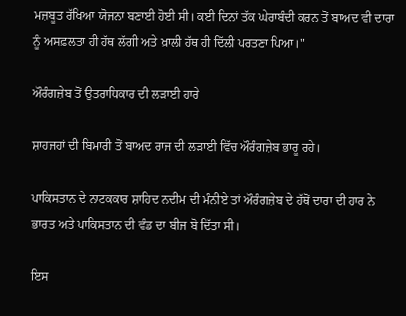ਮਜ਼ਬੂਤ ਰੱਖਿਆ ਯੋਜਨਾ ਬਣਾਈ ਹੋਈ ਸੀ। ਕਈ ਦਿਨਾਂ ਤੱਕ ਘੇਰਾਬੰਦੀ ਕਰਨ ਤੋਂ ਬਾਅਦ ਵੀ ਦਾਰਾ ਨੂੰ ਅਸਫ਼ਲਤਾ ਹੀ ਹੱਥ ਲੱਗੀ ਅਤੇ ਖ਼ਾਲੀ ਹੱਥ ਹੀ ਦਿੱਲੀ ਪਰਤਣਾ ਪਿਆ।"

ਔਰੰਗਜ਼ੇਬ ਤੋਂ ਉਤਰਾਧਿਕਾਰ ਦੀ ਲੜਾਈ ਹਾਰੇ

ਸ਼ਾਹਜਹਾਂ ਦੀ ਬਿਮਾਰੀ ਤੋਂ ਬਾਅਦ ਰਾਜ ਦੀ ਲੜਾਈ ਵਿੱਚ ਔਰੰਗਜ਼ੇਬ ਭਾਰੂ ਰਹੇ।

ਪਾਕਿਸਤਾਨ ਦੇ ਨਾਟਕਕਾਰ ਸ਼ਾਹਿਦ ਨਦੀਮ ਦੀ ਮੰਨੀਏ ਤਾਂ ਔਰੰਗਜ਼ੇਬ ਦੇ ਹੱਥੋਂ ਦਾਰਾ ਦੀ ਹਾਰ ਨੇ ਭਾਰਤ ਅਤੇ ਪਾਕਿਸਤਾਨ ਦੀ ਵੰਡ ਦਾ ਬੀਜ ਬੋ ਦਿੱਤਾ ਸੀ।

ਇਸ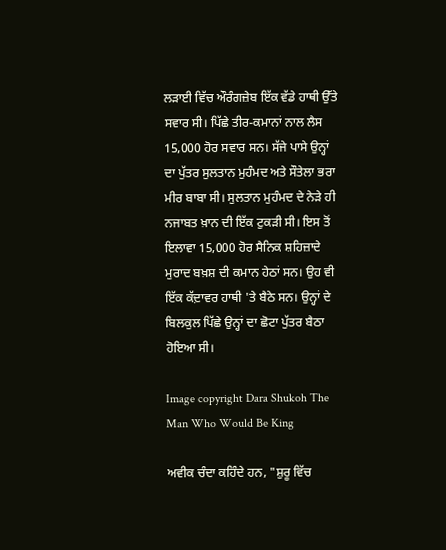ਲੜਾਈ ਵਿੱਚ ਔਰੰਗਜ਼ੇਬ ਇੱਕ ਵੱਡੇ ਹਾਥੀ ਉੱਤੇ ਸਵਾਰ ਸੀ। ਪਿੱਛੇ ਤੀਰ-ਕਮਾਨਾਂ ਨਾਲ ਲੈਸ 15,000 ਹੋਰ ਸਵਾਰ ਸਨ। ਸੱਜੇ ਪਾਸੇ ਉਨ੍ਹਾਂ ਦਾ ਪੁੱਤਰ ਸੁਲਤਾਨ ਮੁਹੰਮਦ ਅਤੇ ਸੌਤੇਲਾ ਭਰਾ ਮੀਰ ਬਾਬਾ ਸੀ। ਸੁਲਤਾਨ ਮੁਹੰਮਦ ਦੇ ਨੇੜੇ ਹੀ ਨਜਾਬਤ ਖ਼ਾਨ ਦੀ ਇੱਕ ਟੁਕੜੀ ਸੀ। ਇਸ ਤੋਂ ਇਲਾਵਾ 15,000 ਹੋਰ ਸੈਨਿਕ ਸ਼ਹਿਜ਼ਾਦੇ ਮੁਰਾਦ ਬਖ਼ਸ਼ ਦੀ ਕਮਾਨ ਹੇਠਾਂ ਸਨ। ਉਹ ਵੀ ਇੱਕ ਕੱਦ਼ਾਵਰ ਹਾਥੀ 'ਤੇ ਬੈਠੇ ਸਨ। ਉਨ੍ਹਾਂ ਦੇ ਬਿਲਕੁਲ ਪਿੱਛੇ ਉਨ੍ਹਾਂ ਦਾ ਛੋਟਾ ਪੁੱਤਰ ਬੈਠਾ ਹੋਇਆ ਸੀ।

Image copyright Dara Shukoh The Man Who Would Be King

ਅਵੀਕ ਚੰਦਾ ਕਹਿੰਦੇ ਹਨ, "ਸ਼ੁਰੂ ਵਿੱਚ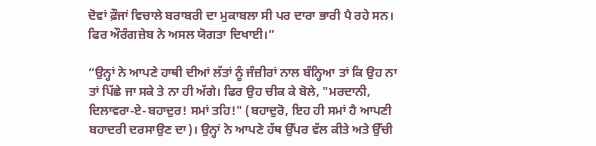ਦੋਵਾਂ ਫ਼ੌਜਾਂ ਵਿਚਾਲੇ ਬਰਾਬਰੀ ਦਾ ਮੁਕਾਬਲਾ ਸੀ ਪਰ ਦਾਰਾ ਭਾਰੀ ਪੈ ਰਹੇ ਸਨ। ਫਿਰ ਔਰੰਗਜ਼ੇਬ ਨੇ ਅਸਲ ਯੋਗਤਾ ਦਿਖਾਈ।”

“ਉਨ੍ਹਾਂ ਨੇ ਆਪਣੇ ਹਾਥੀ ਦੀਆਂ ਲੱਤਾਂ ਨੂੰ ਜੰਜ਼ੀਰਾਂ ਨਾਲ ਬੰਨ੍ਹਿਆ ਤਾਂ ਕਿ ਉਹ ਨਾ ਤਾਂ ਪਿੱਛੇ ਜਾ ਸਕੇ ਤੇ ਨਾ ਹੀ ਅੱਗੇ। ਫਿਰ ਉਹ ਚੀਕ ਕੇ ਬੋਲੇ, "ਮਰਦਾਨੀ, ਦਿਲਾਵਰਾ-ਏ-ਬਹਾਦੁਰ! ਸਮਾਂ ਤਹਿ!" (ਬਹਾਦੁਰੋ, ਇਹ ਹੀ ਸਮਾਂ ਹੈ ਆਪਣੀ ਬਹਾਦਰੀ ਦਰਸਾਉਣ ਦਾ)। ਉਨ੍ਹਾਂ ਨੇ ਆਪਣੇ ਹੱਥ ਉੱਪਰ ਵੱਲ ਕੀਤੇ ਅਤੇ ਉੱਚੀ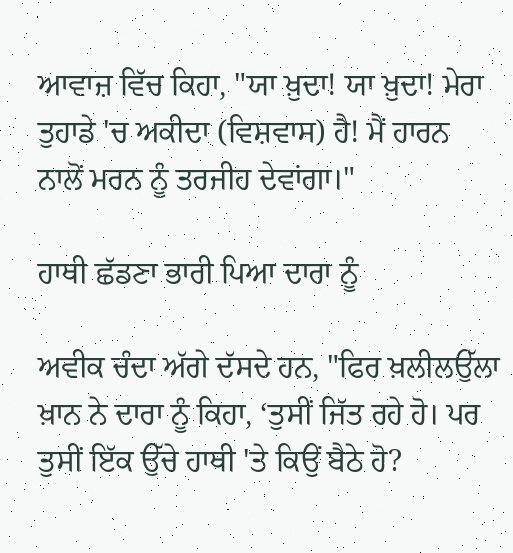ਆਵਾਜ਼ ਵਿੱਚ ਕਿਹਾ, "ਯਾ ਖ਼ੁਦਾ! ਯਾ ਖ਼ੁਦਾ! ਮੇਰਾ ਤੁਹਾਡੇ 'ਚ ਅਕੀਦਾ (ਵਿਸ਼ਵਾਸ) ਹੈ! ਮੈਂ ਹਾਰਨ ਨਾਲੋਂ ਮਰਨ ਨੂੰ ਤਰਜੀਹ ਦੇਵਾਂਗਾ।"

ਹਾਥੀ ਛੱਡਣਾ ਭਾਰੀ ਪਿਆ ਦਾਰਾ ਨੂੰ

ਅਵੀਕ ਚੰਦਾ ਅੱਗੇ ਦੱਸਦੇ ਹਨ, "ਫਿਰ ਖ਼ਲੀਲਉੱਲਾ ਖ਼ਾਨ ਨੇ ਦਾਰਾ ਨੂੰ ਕਿਹਾ, ‘ਤੁਸੀਂ ਜਿੱਤ ਰਹੇ ਹੋ। ਪਰ ਤੁਸੀਂ ਇੱਕ ਉੱਚੇ ਹਾਥੀ 'ਤੇ ਕਿਉਂ ਬੈਠੇ ਹੋ?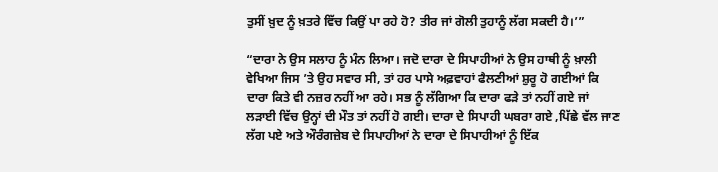ਤੁਸੀਂ ਖ਼ੁਦ ਨੂੰ ਖ਼ਤਰੇ ਵਿੱਚ ਕਿਉਂ ਪਾ ਰਹੇ ਹੋ? ਤੀਰ ਜਾਂ ਗੋਲੀ ਤੁਹਾਨੂੰ ਲੱਗ ਸਕਦੀ ਹੈ।’”

“ਦਾਰਾ ਨੇ ਉਸ ਸਲਾਹ ਨੂੰ ਮੰਨ ਲਿਆ। ਜਦੋ ਦਾਰਾ ਦੇ ਸਿਪਾਹੀਆਂ ਨੇ ਉਸ ਹਾਥੀ ਨੂੰ ਖ਼ਾਲੀ ਵੇਖਿਆ ਜਿਸ ’ਤੇ ਉਹ ਸਵਾਰ ਸੀ, ਤਾਂ ਹਰ ਪਾਸੇ ਅਫ਼ਵਾਹਾਂ ਫੈਲਣੀਆਂ ਸ਼ੁਰੂ ਹੋ ਗਈਆਂ ਕਿ ਦਾਰਾ ਕਿਤੇ ਵੀ ਨਜ਼ਰ ਨਹੀਂ ਆ ਰਹੇ। ਸਭ ਨੂੰ ਲੱਗਿਆ ਕਿ ਦਾਰਾ ਫੜੇ ਤਾਂ ਨਹੀਂ ਗਏ ਜਾਂ ਲੜਾਈ ਵਿੱਚ ਉਨ੍ਹਾਂ ਦੀ ਮੌਤ ਤਾਂ ਨਹੀਂ ਹੋ ਗਈ। ਦਾਰਾ ਦੇ ਸਿਪਾਹੀ ਘਬਰਾ ਗਏ ,ਪਿੱਛੇ ਵੱਲ ਜਾਣ ਲੱਗ ਪਏ ਅਤੇ ਔਰੰਗਜ਼ੇਬ ਦੇ ਸਿਪਾਹੀਆਂ ਨੇ ਦਾਰਾ ਦੇ ਸਿਪਾਹੀਆਂ ਨੂੰ ਇੱਕ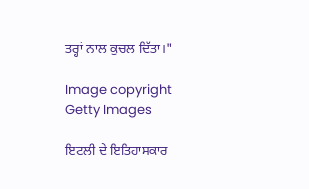ਤਰ੍ਹਾਂ ਨਾਲ ਕੁਚਲ ਦਿੱਤਾ।"

Image copyright Getty Images

ਇਟਲੀ ਦੇ ਇਤਿਹਾਸਕਾਰ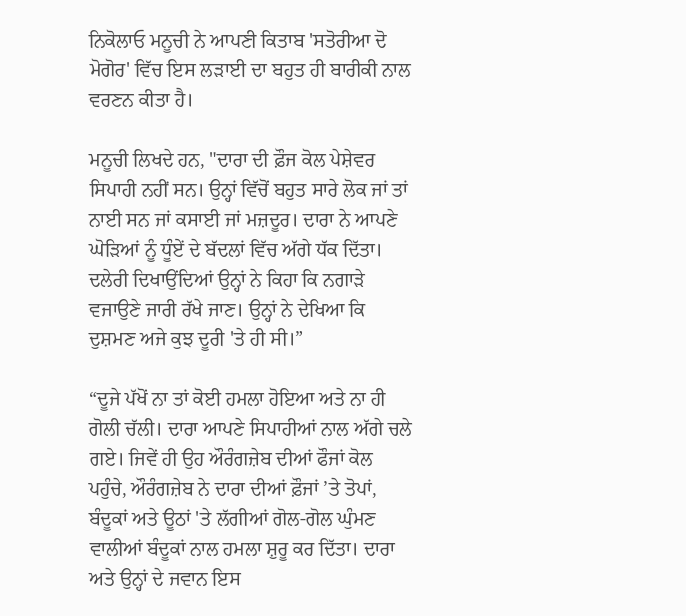ਨਿਕੋਲਾਓ ਮਨੂਚੀ ਨੇ ਆਪਣੀ ਕਿਤਾਬ 'ਸਤੋਰੀਆ ਦੋ ਮੋਗੋਰ' ਵਿੱਚ ਇਸ ਲੜਾਈ ਦਾ ਬਹੁਤ ਹੀ ਬਾਰੀਕੀ ਨਾਲ ਵਰਣਨ ਕੀਤਾ ਹੈ।

ਮਨੂਚੀ ਲਿਖਦੇ ਹਨ, "ਦਾਰਾ ਦੀ ਫ਼ੌਜ ਕੋਲ ਪੇਸ਼ੇਵਰ ਸਿਪਾਹੀ ਨਹੀਂ ਸਨ। ਉਨ੍ਹਾਂ ਵਿੱਚੋਂ ਬਹੁਤ ਸਾਰੇ ਲੋਕ ਜਾਂ ਤਾਂ ਨਾਈ ਸਨ ਜਾਂ ਕਸਾਈ ਜਾਂ ਮਜ਼ਦੂਰ। ਦਾਰਾ ਨੇ ਆਪਣੇ ਘੋੜਿਆਂ ਨੂੰ ਧੂੰਏਂ ਦੇ ਬੱਦਲਾਂ ਵਿੱਚ ਅੱਗੇ ਧੱਕ ਦਿੱਤਾ। ਦਲੇਰੀ ਦਿਖਾਉਂਦਿਆਂ ਉਨ੍ਹਾਂ ਨੇ ਕਿਹਾ ਕਿ ਨਗਾੜੇ ਵਜਾਉਣੇ ਜਾਰੀ ਰੱਖੇ ਜਾਣ। ਉਨ੍ਹਾਂ ਨੇ ਦੇਖਿਆ ਕਿ ਦੁਸ਼ਮਣ ਅਜੇ ਕੁਝ ਦੂਰੀ 'ਤੇ ਹੀ ਸੀ।”

“ਦੂਜੇ ਪੱਖੋਂ ਨਾ ਤਾਂ ਕੋਈ ਹਮਲਾ ਹੋਇਆ ਅਤੇ ਨਾ ਹੀ ਗੋਲੀ ਚੱਲੀ। ਦਾਰਾ ਆਪਣੇ ਸਿਪਾਹੀਆਂ ਨਾਲ ਅੱਗੇ ਚਲੇ ਗਏ। ਜਿਵੇਂ ਹੀ ਉਹ ਔਰੰਗਜ਼ੇਬ ਦੀਆਂ ਫੌਜਾਂ ਕੋਲ ਪਹੁੰਚੇ, ਔਰੰਗਜ਼ੇਬ ਨੇ ਦਾਰਾ ਦੀਆਂ ਫ਼ੌਜਾਂ ’ਤੇ ਤੋਪਾਂ, ਬੰਦੂਕਾਂ ਅਤੇ ਊਠਾਂ 'ਤੇ ਲੱਗੀਆਂ ਗੋਲ-ਗੋਲ ਘੁੰਮਣ ਵਾਲੀਆਂ ਬੰਦੂਕਾਂ ਨਾਲ ਹਮਲਾ ਸ਼ੁਰੂ ਕਰ ਦਿੱਤਾ। ਦਾਰਾ ਅਤੇ ਉਨ੍ਹਾਂ ਦੇ ਜਵਾਨ ਇਸ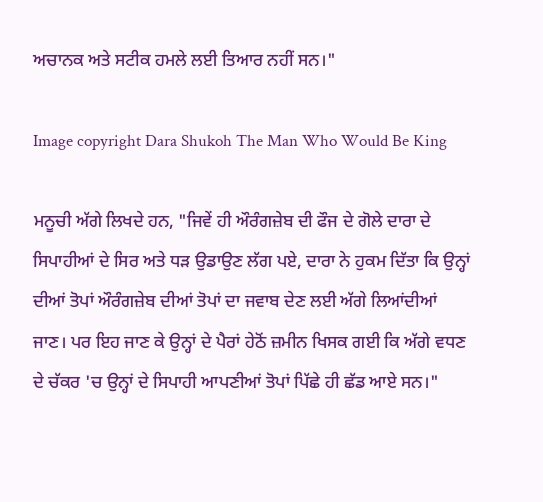ਅਚਾਨਕ ਅਤੇ ਸਟੀਕ ਹਮਲੇ ਲਈ ਤਿਆਰ ਨਹੀਂ ਸਨ।"

Image copyright Dara Shukoh The Man Who Would Be King

ਮਨੂਚੀ ਅੱਗੇ ਲਿਖਦੇ ਹਨ, "ਜਿਵੇਂ ਹੀ ਔਰੰਗਜ਼ੇਬ ਦੀ ਫੌਜ ਦੇ ਗੋਲੇ ਦਾਰਾ ਦੇ ਸਿਪਾਹੀਆਂ ਦੇ ਸਿਰ ਅਤੇ ਧੜ ਉਡਾਉਣ ਲੱਗ ਪਏ, ਦਾਰਾ ਨੇ ਹੁਕਮ ਦਿੱਤਾ ਕਿ ਉਨ੍ਹਾਂ ਦੀਆਂ ਤੋਪਾਂ ਔਰੰਗਜ਼ੇਬ ਦੀਆਂ ਤੋਪਾਂ ਦਾ ਜਵਾਬ ਦੇਣ ਲਈ ਅੱਗੇ ਲਿਆਂਦੀਆਂ ਜਾਣ। ਪਰ ਇਹ ਜਾਣ ਕੇ ਉਨ੍ਹਾਂ ਦੇ ਪੈਰਾਂ ਹੇਠੋਂ ਜ਼ਮੀਨ ਖਿਸਕ ਗਈ ਕਿ ਅੱਗੇ ਵਧਣ ਦੇ ਚੱਕਰ 'ਚ ਉਨ੍ਹਾਂ ਦੇ ਸਿਪਾਹੀ ਆਪਣੀਆਂ ਤੋਪਾਂ ਪਿੱਛੇ ਹੀ ਛੱਡ ਆਏ ਸਨ।"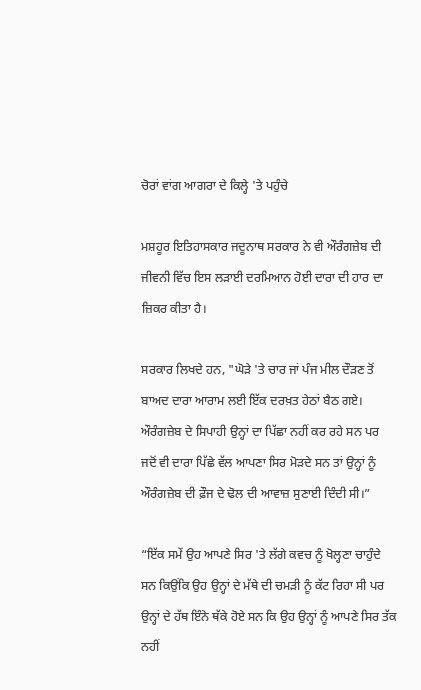ਚੋਰਾਂ ਵਾਂਗ ਆਗਰਾ ਦੇ ਕਿਲ੍ਹੇ 'ਤੇ ਪਹੁੰਚੇ

ਮਸ਼ਹੂਰ ਇਤਿਹਾਸਕਾਰ ਜਦੂਨਾਥ ਸਰਕਾਰ ਨੇ ਵੀ ਔਰੰਗਜ਼ੇਬ ਦੀ ਜੀਵਨੀ ਵਿੱਚ ਇਸ ਲੜਾਈ ਦਰਮਿਆਨ ਹੋਈ ਦਾਰਾ ਦੀ ਹਾਰ ਦਾ ਜ਼ਿਕਰ ਕੀਤਾ ਹੈ।

ਸਰਕਾਰ ਲਿਖਦੇ ਹਨ, "ਘੋੜੇ 'ਤੇ ਚਾਰ ਜਾਂ ਪੰਜ ਮੀਲ ਦੌੜਣ ਤੋਂ ਬਾਅਦ ਦਾਰਾ ਆਰਾਮ ਲਈ ਇੱਕ ਦਰਖ਼ਤ ਹੇਠਾਂ ਬੈਠ ਗਏ। ਔਰੰਗਜ਼ੇਬ ਦੇ ਸਿਪਾਹੀ ਉਨ੍ਹਾਂ ਦਾ ਪਿੱਛਾ ਨਹੀਂ ਕਰ ਰਹੇ ਸਨ ਪਰ ਜਦੋਂ ਵੀ ਦਾਰਾ ਪਿੱਛੇ ਵੱਲ ਆਪਣਾ ਸਿਰ ਮੋੜਦੇ ਸਨ ਤਾਂ ਉਨ੍ਹਾਂ ਨੂੰ ਔਰੰਗਜ਼ੇਬ ਦੀ ਫ਼ੌਜ ਦੇ ਢੋਲ ਦੀ ਆਵਾਜ਼ ਸੁਣਾਈ ਦਿੰਦੀ ਸੀ।”

“ਇੱਕ ਸਮੇਂ ਉਹ ਆਪਣੇ ਸਿਰ 'ਤੇ ਲੱਗੇ ਕਵਚ ਨੂੰ ਖੋਲ੍ਹਣਾ ਚਾਹੁੰਦੇ ਸਨ ਕਿਉਂਕਿ ਉਹ ਉਨ੍ਹਾਂ ਦੇ ਮੱਥੇ ਦੀ ਚਮੜੀ ਨੂੰ ਕੱਟ ਰਿਹਾ ਸੀ ਪਰ ਉਨ੍ਹਾਂ ਦੇ ਹੱਥ ਇੰਨੇ ਥੱਕੇ ਹੋਏ ਸਨ ਕਿ ਉਹ ਉਨ੍ਹਾਂ ਨੂੰ ਆਪਣੇ ਸਿਰ ਤੱਕ ਨਹੀਂ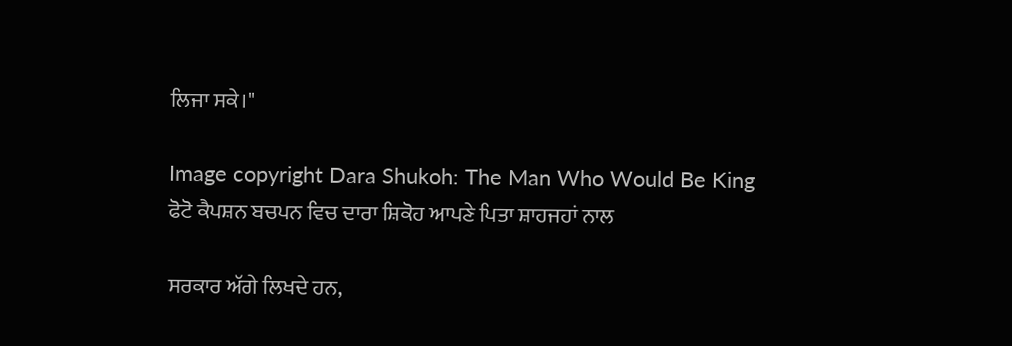ਲਿਜਾ ਸਕੇ।"

Image copyright Dara Shukoh: The Man Who Would Be King
ਫੋਟੋ ਕੈਪਸ਼ਨ ਬਚਪਨ ਵਿਚ ਦਾਰਾ ਸ਼ਿਕੋਹ ਆਪਣੇ ਪਿਤਾ ਸ਼ਾਹਜਹਾਂ ਨਾਲ

ਸਰਕਾਰ ਅੱਗੇ ਲਿਖਦੇ ਹਨ,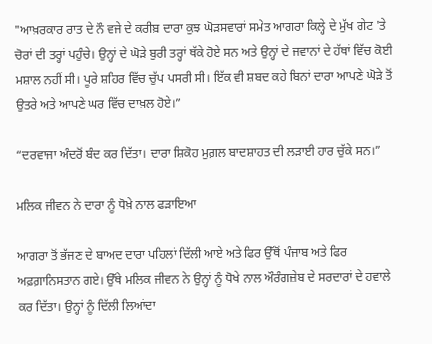"ਆਖ਼ਰਕਾਰ ਰਾਤ ਦੇ ਨੌ ਵਜੇ ਦੇ ਕਰੀਬ਼ ਦਾਰਾ ਕੁਝ ਘੋੜਸਵਾਰਾਂ ਸਮੇਤ ਆਗਰਾ ਕਿਲ੍ਹੇ ਦੇ ਮੁੱਖ ਗੇਟ 'ਤੇ ਚੋਰਾਂ ਦੀ ਤਰ੍ਹਾਂ ਪਹੁੰਚੇ। ਉਨ੍ਹਾਂ ਦੇ ਘੋੜੇ ਬੁਰੀ ਤਰ੍ਹਾਂ ਥੱਕੇ ਹੋਏ ਸਨ ਅਤੇ ਉਨ੍ਹਾਂ ਦੇ ਜਵਾਨਾਂ ਦੇ ਹੱਥਾਂ ਵਿੱਚ ਕੋਈ ਮਸ਼ਾਲ ਨਹੀਂ ਸੀ। ਪੂਰੇ ਸ਼ਹਿਰ ਵਿੱਚ ਚੁੱਪ ਪਸਰੀ ਸੀ। ਇੱਕ ਵੀ ਸ਼ਬਦ ਕਹੇ ਬਿਨਾਂ ਦਾਰਾ ਆਪਣੇ ਘੋੜੇ ਤੋਂ ਉਤਰੇ ਅਤੇ ਆਪਣੇ ਘਰ ਵਿੱਚ ਦਾਖ਼ਲ ਹੋਏ।”

“ਦਰਵਾਜਾ ਅੰਦਰੋਂ ਬੰਦ ਕਰ ਦਿੱਤਾ। ਦਾਰਾ ਸ਼ਿਕੋਹ ਮੁਗ਼ਲ ਬਾਦਸ਼ਾਹਤ ਦੀ ਲੜਾਈ ਹਾਰ ਚੁੱਕੇ ਸਨ।”

ਮਲਿਕ ਜੀਵਨ ਨੇ ਦਾਰਾ ਨੂੰ ਧੋਖ਼ੇ ਨਾਲ ਫੜਾਇਆ

ਆਗਰਾ ਤੋਂ ਭੱਜਣ ਦੇ ਬਾਅਦ ਦਾਰਾ ਪਹਿਲਾਂ ਦਿੱਲੀ ਆਏ ਅਤੇ ਫਿਰ ਉੱਥੋਂ ਪੰਜਾਬ ਅਤੇ ਫਿਰ ਅਫ਼ਗ਼ਾਨਿਸਤਾਨ ਗਏ। ਉੱਥੇ ਮਲਿਕ ਜੀਵਨ ਨੇ ਉਨ੍ਹਾਂ ਨੂੰ ਧੋਖੇ ਨਾਲ ਔਰੰਗਜ਼ੇਬ ਦੇ ਸਰਦਾਰਾਂ ਦੇ ਹਵਾਲੇ ਕਰ ਦਿੱਤਾ। ਉਨ੍ਹਾਂ ਨੂੰ ਦਿੱਲੀ ਲਿਆਂਦਾ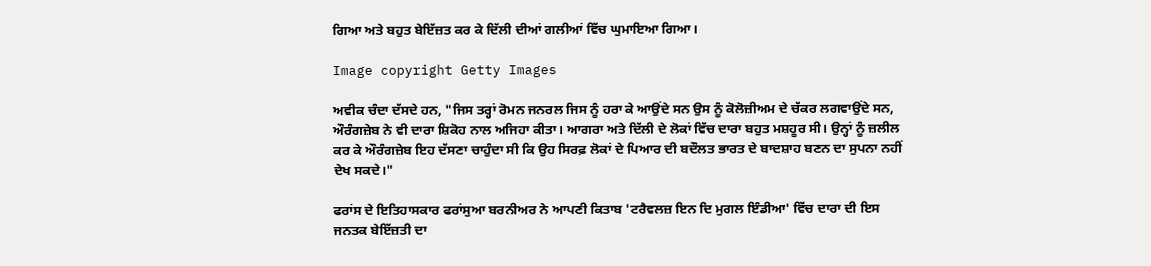ਗਿਆ ਅਤੇ ਬਹੁਤ ਬੇਇੱਜ਼ਤ ਕਰ ਕੇ ਦਿੱਲੀ ਦੀਆਂ ਗਲੀਆਂ ਵਿੱਚ ਘੁਮਾਇਆ ਗਿਆ।

Image copyright Getty Images

ਅਵੀਕ ਚੰਦਾ ਦੱਸਦੇ ਹਨ, "ਜਿਸ ਤਰ੍ਹਾਂ ਰੋਮਨ ਜਨਰਲ ਜਿਸ ਨੂੰ ਹਰਾ ਕੇ ਆਉਂਦੇ ਸਨ ਉਸ ਨੂੰ ਕੋਲੋਜ਼ੀਅਮ ਦੇ ਚੱਕਰ ਲਗਵਾਉਂਦੇ ਸਨ, ਔਰੰਗਜ਼ੇਬ ਨੇ ਵੀ ਦਾਰਾ ਸ਼ਿਕੋਹ ਨਾਲ ਅਜਿਹਾ ਕੀਤਾ। ਆਗਰਾ ਅਤੇ ਦਿੱਲੀ ਦੇ ਲੋਕਾਂ ਵਿੱਚ ਦਾਰਾ ਬਹੁਤ ਮਸ਼ਹੂਰ ਸੀ। ਉਨ੍ਹਾਂ ਨੂੰ ਜ਼ਲੀਲ ਕਰ ਕੇ ਔਰੰਗਜ਼ੇਬ ਇਹ ਦੱਸਣਾ ਚਾਹੁੰਦਾ ਸੀ ਕਿ ਉਹ ਸਿਰਫ਼ ਲੋਕਾਂ ਦੇ ਪਿਆਰ ਦੀ ਬਦੌਲਤ ਭਾਰਤ ਦੇ ਬਾਦਸ਼ਾਹ ਬਣਨ ਦਾ ਸੁਪਨਾ ਨਹੀਂ ਦੇਖ ਸਕਦੇ।"

ਫਰਾਂਸ ਦੇ ਇਤਿਹਾਸਕਾਰ ਫਰਾਂਸੁਆ ਬਰਨੀਅਰ ਨੇ ਆਪਣੀ ਕਿਤਾਬ 'ਟਰੈਵਲਜ਼ ਇਨ ਦਿ ਮੁਗਲ ਇੰਡੀਆ' ਵਿੱਚ ਦਾਰਾ ਦੀ ਇਸ ਜਨਤਕ ਬੇਇੱਜ਼ਤੀ ਦਾ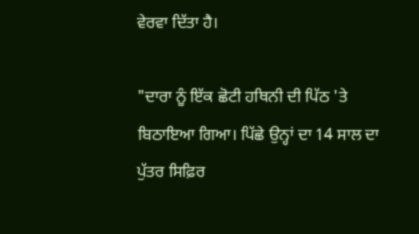ਵੇਰਵਾ ਦਿੱਤਾ ਹੈ।

"ਦਾਰਾ ਨੂੰ ਇੱਕ ਛੋਟੀ ਹਥਿਨੀ ਦੀ ਪਿੱਠ 'ਤੇ ਬਿਠਾਇਆ ਗਿਆ। ਪਿੱਛੇ ਉਨ੍ਹਾਂ ਦਾ 14 ਸਾਲ ਦਾ ਪੁੱਤਰ ਸਿਫ਼ਿਰ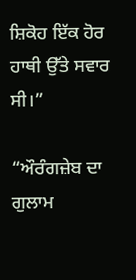ਸ਼ਿਕੋਹ ਇੱਕ ਹੋਰ ਹਾਥੀ ਉੱਤੇ ਸਵਾਰ ਸੀ।”

“ਔਰੰਗਜ਼ੇਬ ਦਾ ਗੁਲਾਮ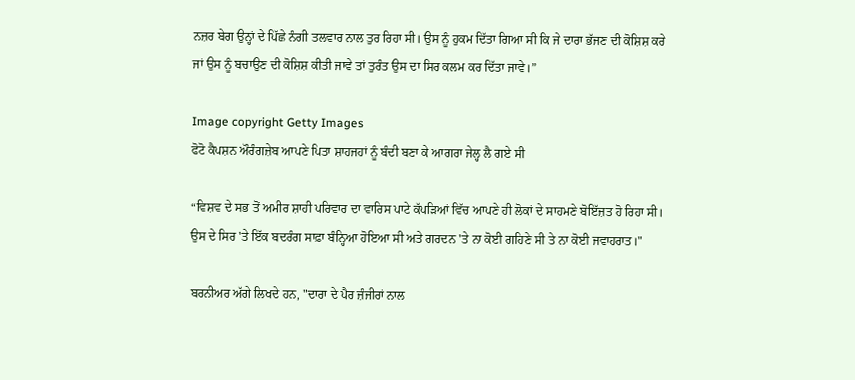ਨਜ਼ਰ ਬੇਗ ਉਨ੍ਹਾਂ ਦੇ ਪਿੱਛੇ ਨੰਗੀ ਤਲਵਾਰ ਨਾਲ ਤੁਰ ਰਿਹਾ ਸੀ। ਉਸ ਨੂੰ ਹੁਕਮ ਦਿੱਤਾ ਗਿਆ ਸੀ ਕਿ ਜੇ ਦਾਰਾ ਭੱਜਣ ਦੀ ਕੋਸ਼ਿਸ਼ ਕਰੇ ਜਾਂ ਉਸ ਨੂੰ ਬਚਾਉਣ ਦੀ ਕੋਸ਼ਿਸ਼ ਕੀਤੀ ਜਾਵੇ ਤਾਂ ਤੁਰੰਤ ਉਸ ਦਾ ਸਿਰ ਕਲਮ ਕਰ ਦਿੱਤਾ ਜਾਵੇ।”

Image copyright Getty Images
ਫੋਟੋ ਕੈਪਸ਼ਨ ਔਰੰਗਜ਼ੇਬ ਆਪਣੇ ਪਿਤਾ ਸ਼ਾਹਜਹਾਂ ਨੂੰ ਬੰਦੀ ਬਣਾ ਕੇ ਆਗਰਾ ਜੇਲ੍ਹ ਲੈ ਗਏ ਸੀ

“ਵਿਸ਼ਵ ਦੇ ਸਭ ਤੋਂ ਅਮੀਰ ਸ਼ਾਹੀ ਪਰਿਵਾਰ ਦਾ ਵਾਰਿਸ ਪਾਟੇ ਕੱਪੜਿਆਂ ਵਿੱਚ ਆਪਣੇ ਹੀ ਲੋਕਾਂ ਦੇ ਸਾਹਮਣੇ ਬੋਇੱਜ਼ਤ ਹੋ ਰਿਹਾ ਸੀ। ਉਸ ਦੇ ਸਿਰ 'ਤੇ ਇੱਕ ਬਦਰੰਗ ਸਾਫ਼ਾ ਬੰਨ੍ਹਿਆ ਹੋਇਆ ਸੀ ਅਤੇ ਗਰਦਨ 'ਤੇ ਨਾ ਕੋਈ ਗਹਿਣੇ ਸੀ ਤੇ ਨਾ ਕੋਈ ਜਵਾਹਰਾਤ।"

ਬਰਨੀਅਰ ਅੱਗੇ ਲਿਖਦੇ ਹਨ, "ਦਾਰਾ ਦੇ ਪੈਰ ਜ਼ੰਜੀਰਾਂ ਨਾਲ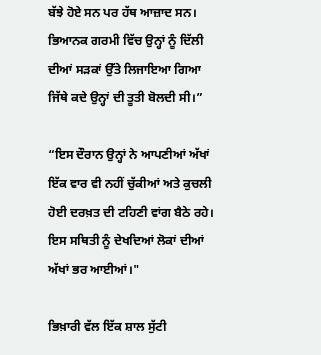ਬੱਝੇ ਹੋਏ ਸਨ ਪਰ ਹੱਥ ਆਜ਼ਾਦ ਸਨ। ਭਿਆਨਕ ਗਰਮੀ ਵਿੱਚ ਉਨ੍ਹਾਂ ਨੂੰ ਦਿੱਲੀ ਦੀਆਂ ਸੜਕਾਂ ਉੱਤੇ ਲਿਜਾਇਆ ਗਿਆ ਜਿੱਥੇ ਕਦੇ ਉਨ੍ਹਾਂ ਦੀ ਤੂਤੀ ਬੋਲਦੀ ਸੀ।”

“ਇਸ ਦੌਰਾਨ ਉਨ੍ਹਾਂ ਨੇ ਆਪਣੀਆਂ ਅੱਖਾਂ ਇੱਕ ਵਾਰ ਵੀ ਨਹੀਂ ਚੁੱਕੀਆਂ ਅਤੇ ਕੁਚਲੀ ਹੋਈ ਦਰਖ਼ਤ ਦੀ ਟਹਿਣੀ ਵਾਂਗ ਬੈਠੇ ਰਹੇ। ਇਸ ਸਥਿਤੀ ਨੂੰ ਦੇਖਦਿਆਂ ਲੋਕਾਂ ਦੀਆਂ ਅੱਖਾਂ ਭਰ ਆਈਆਂ।"

ਭਿਖ਼ਾਰੀ ਵੱਲ ਇੱਕ ਸ਼ਾਲ ਸੁੱਟੀ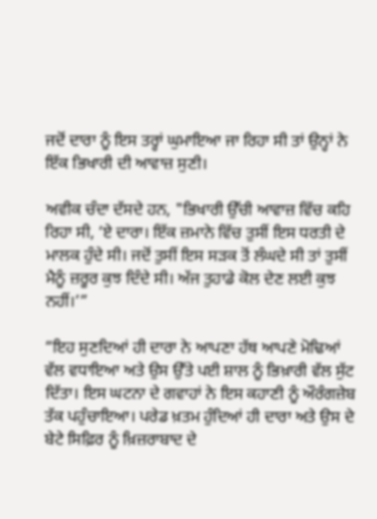ਜਦੋਂ ਦਾਰਾ ਨੂੰ ਇਸ ਤਰ੍ਹਾਂ ਘੁਮਾਇਆ ਜਾ ਰਿਹਾ ਸੀ ਤਾਂ ਉਨ੍ਹਾਂ ਨੇ ਇੱਕ ਭਿਖਾਰੀ ਦੀ ਆਵਾਜ਼ ਸੁਣੀ।

ਅਵੀਕ ਚੰਦਾ ਦੱਸਦੇ ਹਨ, "ਭਿਖਾਰੀ ਉੱਚੀ ਆਵਾਜ਼ ਵਿੱਚ ਕਹਿ ਰਿਹਾ ਸੀ, ‘ਏ ਦਾਰਾ। ਇੱਕ ਜ਼ਮਾਨੇ ਵਿੱਚ ਤੁਸੀਂ ਇਸ ਧਰਤੀ ਦੇ ਮਾਲਕ ਹੁੰਦੇ ਸੀ। ਜਦੋਂ ਤੁਸੀਂ ਇਸ ਸੜਕ ਤੋਂ ਲੰਘਦੇ ਸੀ ਤਾਂ ਤੁਸੀਂ ਮੈਨੂੰ ਜ਼ਰੂਰ ਕੁਝ ਦਿੰਦੇ ਸੀ। ਅੱਜ ਤੁਹਾਡੇ ਕੋਲ ਦੇਣ ਲਈ ਕੁਝ ਨਹੀਂ।’”

“ਇਹ ਸੁਣਦਿਆਂ ਹੀ ਦਾਰਾ ਨੇ ਆਪਣਾ ਹੱਥ ਆਪਣੇ ਮੋਢਿਆਂ ਵੱਲ ਵਧਾਇਆ ਅਤੇ ਉਸ ਉੱਤੇ ਪਈ ਸ਼ਾਲ ਨੂੰ ਭਿਖ਼ਾਰੀ ਵੱਲ ਸੁੱਟ ਦਿੱਤਾ। ਇਸ ਘਟਨਾ ਦੇ ਗਵਾਹਾਂ ਨੇ ਇਸ ਕਹਾਣੀ ਨੂੰ ਔਰੰਗਜ਼ੇਬ ਤੱਕ ਪਹੁੰਚਾਇਆ। ਪਰੇਡ ਖ਼ਤਮ ਹੁੰਦਿਆਂ ਹੀ ਦਾਰਾ ਅਤੇ ਉਸ ਦੇ ਬੇਟੇ ਸਿਫ਼ਿਰ ਨੂੰ ਖ਼ਿਜ਼ਰਾਬਾਦ ਦੇ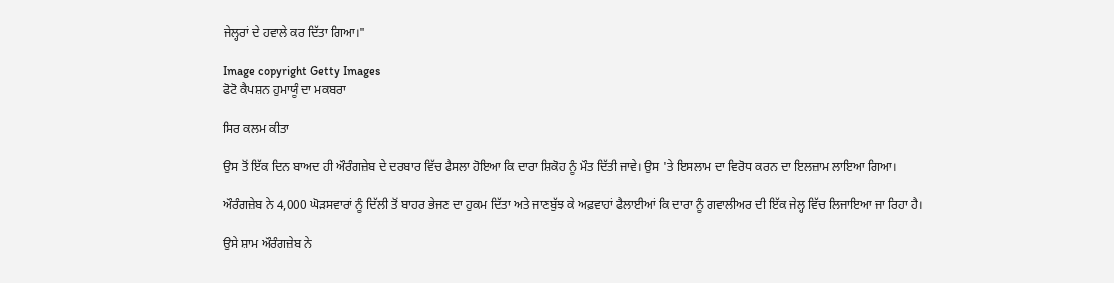ਜੇਲ੍ਹਰਾਂ ਦੇ ਹਵਾਲੇ ਕਰ ਦਿੱਤਾ ਗਿਆ।"

Image copyright Getty Images
ਫੋਟੋ ਕੈਪਸ਼ਨ ਹੁਮਾਯੂੰ ਦਾ ਮਕਬਰਾ

ਸਿਰ ਕਲਮ ਕੀਤਾ

ਉਸ ਤੋਂ ਇੱਕ ਦਿਨ ਬਾਅਦ ਹੀ ਔਰੰਗਜ਼ੇਬ ਦੇ ਦਰਬਾਰ ਵਿੱਚ ਫੈਸਲਾ ਹੋਇਆ ਕਿ ਦਾਰਾ ਸ਼ਿਕੋਹ ਨੂੰ ਮੌਤ ਦਿੱਤੀ ਜਾਵੇ। ਉਸ 'ਤੇ ਇਸਲਾਮ ਦਾ ਵਿਰੋਧ ਕਰਨ ਦਾ ਇਲਜ਼ਾਮ ਲਾਇਆ ਗਿਆ।

ਔਰੰਗਜ਼ੇਬ ਨੇ 4,000 ਘੋੜਸਵਾਰਾਂ ਨੂੰ ਦਿੱਲੀ ਤੋਂ ਬਾਹਰ ਭੇਜਣ ਦਾ ਹੁਕਮ ਦਿੱਤਾ ਅਤੇ ਜਾਣਬੁੱਝ ਕੇ ਅਫ਼ਵਾਹਾਂ ਫੈਲਾਈਆਂ ਕਿ ਦਾਰਾ ਨੂੰ ਗਵਾਲੀਅਰ ਦੀ ਇੱਕ ਜੇਲ੍ਹ ਵਿੱਚ ਲਿਜਾਇਆ ਜਾ ਰਿਹਾ ਹੈ।

ਉਸੇ ਸ਼ਾਮ ਔਰੰਗਜ਼ੇਬ ਨੇ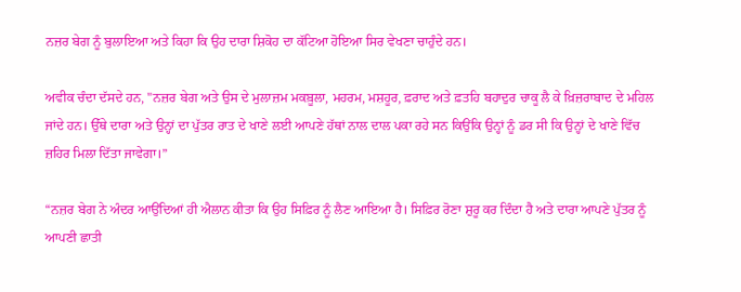ਨਜ਼ਰ ਬੇਗ ਨੂੰ ਬੁਲਾਇਆ ਅਤੇ ਕਿਹਾ ਕਿ ਉਹ ਦਾਰਾ ਸ਼ਿਕੋਹ ਦਾ ਕੱਟਿਆ ਹੋਇਆ ਸਿਰ ਵੇਖਣਾ ਚਾਹੁੰਦੇ ਹਨ।

ਅਵੀਕ ਚੰਦਾ ਦੱਸਦੇ ਹਨ, "ਨਜ਼ਰ ਬੇਗ ਅਤੇ ਉਸ ਦੇ ਮੁਲਾਜ਼ਮ ਮਕਬ਼ੂਲਾ, ਮਹਰਮ, ਮਸ਼ਹੂਰ, ਫ਼ਰਾਦ ਅਤੇ ਫ਼ਤਹਿ ਬਹਾਦੁਰ ਚਾਕੂ ਲੈ ਕੇ ਖ਼ਿਜ਼ਰਾਬਾਦ ਦੇ ਮਹਿਲ ਜਾਂਦੇ ਹਨ। ਉੱਥੇ ਦਾਰਾ ਅਤੇ ਉਨ੍ਹਾਂ ਦਾ ਪੁੱਤਰ ਰਾਤ ਦੇ ਖਾਣੇ ਲਈ ਆਪਣੇ ਹੱਥਾਂ ਨਾਲ ਦਾਲ ਪਕਾ ਰਹੇ ਸਨ ਕਿਉਂਕਿ ਉਨ੍ਹਾਂ ਨੂੰ ਡਰ ਸੀ ਕਿ ਉਨ੍ਹਾਂ ਦੇ ਖਾਣੇ ਵਿੱਚ ਜ਼ਹਿਰ ਮਿਲਾ ਦਿੱਤਾ ਜਾਵੇਗਾ।”

“ਨਜ਼ਰ ਬੇਗ ਨੇ ਅੰਦਰ ਆਉਂਦਿਆਂ ਹੀ ਐਲਾਨ ਕੀਤਾ ਕਿ ਉਹ ਸਿਫ਼ਿਰ ਨੂੰ ਲੈਣ ਆਇਆ ਹੈ। ਸਿਫ਼ਿਰ ਰੋਣਾ ਸ਼ੁਰੂ ਕਰ ਦਿੰਦਾ ਹੈ ਅਤੇ ਦਾਰਾ ਆਪਣੇ ਪੁੱਤਰ ਨੂੰ ਆਪਣੀ ਛਾਤੀ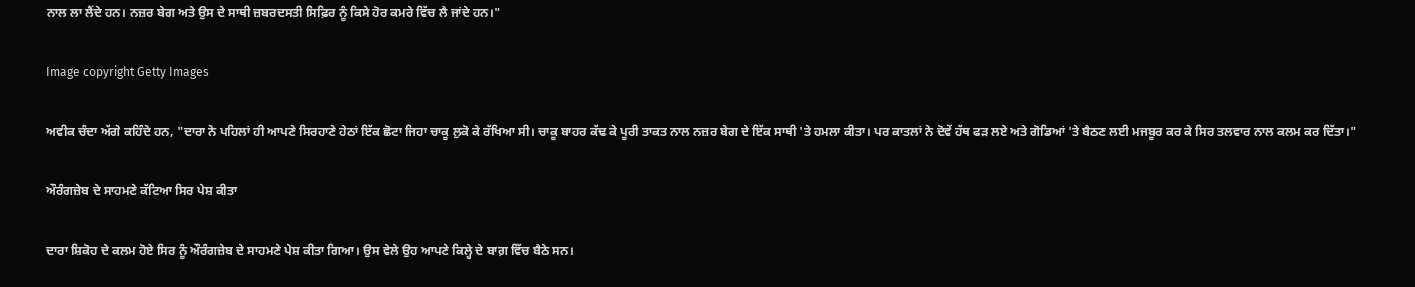ਨਾਲ ਲਾ ਲੈਂਦੇ ਹਨ। ਨਜ਼ਰ ਬੇਗ ਅਤੇ ਉਸ ਦੇ ਸਾਥੀ ਜ਼ਬਰਦਸਤੀ ਸਿਫ਼ਿਰ ਨੂੰ ਕਿਸੇ ਹੋਰ ਕਮਰੇ ਵਿੱਚ ਲੈ ਜਾਂਦੇ ਹਨ।"

Image copyright Getty Images

ਅਵੀਕ ਚੰਦਾ ਅੱਗੇ ਕਹਿੰਦੇ ਹਨ, "ਦਾਰਾ ਨੇ ਪਹਿਲਾਂ ਹੀ ਆਪਣੇ ਸਿਰਹਾਣੇ ਹੇਠਾਂ ਇੱਕ ਛੋਟਾ ਜਿਹਾ ਚਾਕੂ ਲੁਕੋ ਕੇ ਰੱਖਿਆ ਸੀ। ਚਾਕੂ ਬਾਹਰ ਕੱਢ ਕੇ ਪੂਰੀ ਤਾਕਤ ਨਾਲ ਨਜ਼ਰ ਬੇਗ ਦੇ ਇੱਕ ਸਾਥੀ 'ਤੇ ਹਮਲਾ ਕੀਤਾ। ਪਰ ਕਾਤਲਾਂ ਨੇ ਦੋਵੇਂ ਹੱਥ ਫੜ ਲਏ ਅਤੇ ਗੋਡਿਆਂ 'ਤੇ ਬੈਠਣ ਲਈ ਮਜਬੂਰ ਕਰ ਕੇ ਸਿਰ ਤਲਵਾਰ ਨਾਲ ਕਲਮ ਕਰ ਦਿੱਤਾ।"

ਔਰੰਗਜ਼ੇਬ ਦੇ ਸਾਹਮਣੇ ਕੱਟਿਆ ਸਿਰ ਪੇਸ਼ ਕੀਤਾ

ਦਾਰਾ ਸ਼ਿਕੋਹ ਦੇ ਕਲਮ ਹੋਏ ਸਿਰ ਨੂੰ ਔਰੰਗਜ਼ੇਬ ਦੇ ਸਾਹਮਣੇ ਪੇਸ਼ ਕੀਤਾ ਗਿਆ। ਉਸ ਵੇਲੇ ਉਹ ਆਪਣੇ ਕਿਲ੍ਹੇ ਦੇ ਬਾਗ਼ ਵਿੱਚ ਬੈਠੇ ਸਨ।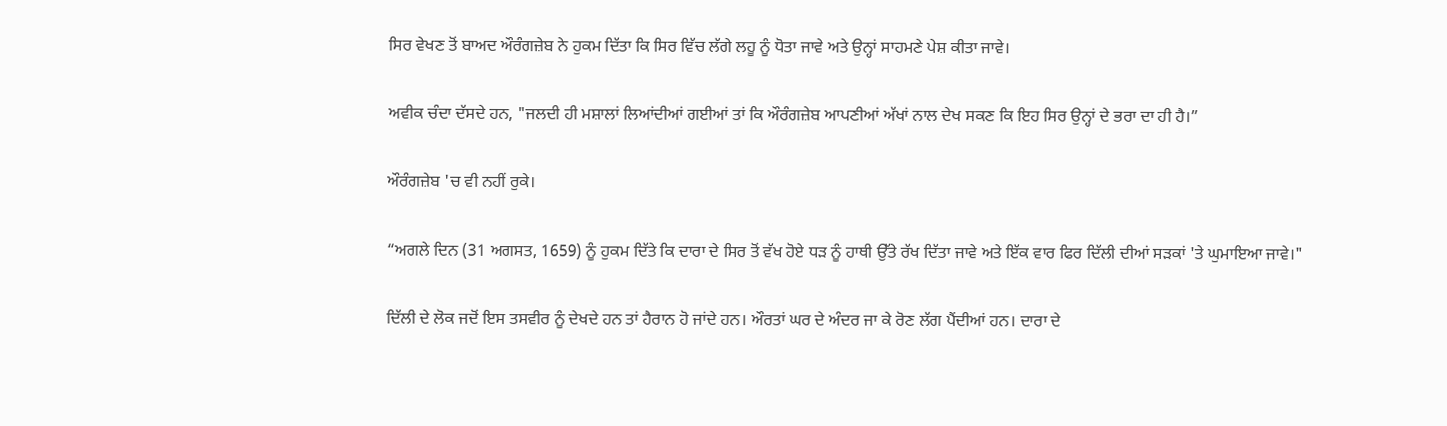ਸਿਰ ਵੇਖਣ ਤੋਂ ਬਾਅਦ ਔਰੰਗਜ਼ੇਬ ਨੇ ਹੁਕਮ ਦਿੱਤਾ ਕਿ ਸਿਰ ਵਿੱਚ ਲੱਗੇ ਲਹੂ ਨੂੰ ਧੋਤਾ ਜਾਵੇ ਅਤੇ ਉਨ੍ਹਾਂ ਸਾਹਮਣੇ ਪੇਸ਼ ਕੀਤਾ ਜਾਵੇ।

ਅਵੀਕ ਚੰਦਾ ਦੱਸਦੇ ਹਨ, "ਜਲਦੀ ਹੀ ਮਸ਼ਾਲਾਂ ਲਿਆਂਦੀਆਂ ਗਈਆਂ ਤਾਂ ਕਿ ਔਰੰਗਜ਼ੇਬ ਆਪਣੀਆਂ ਅੱਖਾਂ ਨਾਲ ਦੇਖ ਸਕਣ ਕਿ ਇਹ ਸਿਰ ਉਨ੍ਹਾਂ ਦੇ ਭਰਾ ਦਾ ਹੀ ਹੈ।”

ਔਰੰਗਜ਼ੇਬ 'ਚ ਵੀ ਨਹੀਂ ਰੁਕੇ।

“ਅਗਲੇ ਦਿਨ (31 ਅਗਸਤ, 1659) ਨੂੰ ਹੁਕਮ ਦਿੱਤੇ ਕਿ ਦਾਰਾ ਦੇ ਸਿਰ ਤੋਂ ਵੱਖ ਹੋਏ ਧੜ ਨੂੰ ਹਾਥੀ ਉੱਤੇ ਰੱਖ ਦਿੱਤਾ ਜਾਵੇ ਅਤੇ ਇੱਕ ਵਾਰ ਫਿਰ ਦਿੱਲੀ ਦੀਆਂ ਸੜਕਾਂ 'ਤੇ ਘੁਮਾਇਆ ਜਾਵੇ।"

ਦਿੱਲੀ ਦੇ ਲੋਕ ਜਦੋਂ ਇਸ ਤਸਵੀਰ ਨੂੰ ਦੇਖਦੇ ਹਨ ਤਾਂ ਹੈਰਾਨ ਹੋ ਜਾਂਦੇ ਹਨ। ਔਰਤਾਂ ਘਰ ਦੇ ਅੰਦਰ ਜਾ ਕੇ ਰੋਣ ਲੱਗ ਪੈਂਦੀਆਂ ਹਨ। ਦਾਰਾ ਦੇ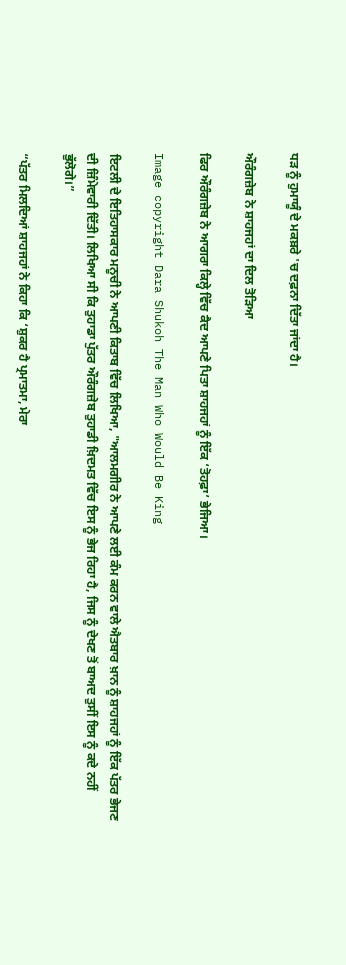ਧੜ ਨੂੰ ਹੁਮਾਯੂੰ ਦੇ ਮਕਬ਼ਰੇ 'ਚ ਦਫ਼ਨਾ ਦਿੱਤਾ ਜਾਂਦਾ ਹੈ।

ਔਰੰਗਜ਼ੇਬ ਨੇ ਸ਼ਾਹਜਹਾਂ ਦਾ ਦਿਲ ਤੋੜਿਆ

ਫਿਰ ਔਰੰਗਜ਼ੇਬ ਨੇ ਆਗਰਾ ਕਿਲ੍ਹੇ ਵਿੱਚ ਕੈਦ ਆਪਣੇ ਪਿਤਾ ਸ਼ਾਹਜਹਾਂ ਨੂੰ ਇੱਕ ‘ਤੋਹਫ਼ਾ’ ਭੇਜਿਆ।

Image copyright Dara Shukoh The Man Who Would Be King

ਇਟਲੀ ਦੇ ਇਤਿਹਾਸਕਾਰ ਮਨੂਚੀ ਨੇ ਆਪਣੀ ਕਿਤਾਬ ਵਿੱਚ ਲਿਖਿਆ, "ਆਲਮਗੀਰ ਨੇ ਆਪਣੇ ਲਈ ਕੰਮ ਕਰਨ ਵਾਲੇ ਐਤਬਾਰ ਖ਼ਾਨ ਨੂੰ ਸ਼ਾਹਜਹਾਂ ਨੂੰ ਇੱਕ ਪੱਤਰ ਭੇਜਣ ਦੀ ਜ਼ਿੰਮੇਵਾਰੀ ਦਿੱਤੀ। ਲਿਖਿਆ ਸੀ ਕਿ ਤੁਹਾਡਾ ਪੁੱਤਰ ਔਰੰਗਜ਼ੇਬ ਤੁਹਾਡੀ ਖ਼ਿਦਮਤ ਵਿੱਚ ਇਸ ਨੂੰ ਭੇਜ ਰਿਹਾ ਹੈ, ਜਿਸ ਨੂੰ ਦੇਖਣ ਤੋਂ ਬਾਅਦ ਤੁਸੀਂ ਇਸ ਨੂੰ ਕਦੇ ਨਹੀਂ ਭੁੱਲੋਗੇ।”

“ਪੱਤਰ ਮਿਲਦਿਆਂ ਸ਼ਾਹਜਹਾਂ ਨੇ ਕਿਹਾ ਕਿ ‘ਸ਼ੁਕਰ ਹੈ ਪ੍ਰਮਾਤਮਾ, ਮੇਰਾ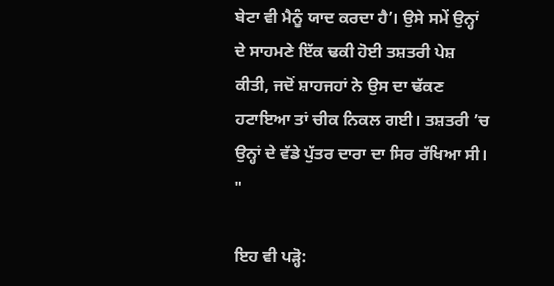ਬੇਟਾ ਵੀ ਮੈਨੂੰ ਯਾਦ ਕਰਦਾ ਹੈ’। ਉਸੇ ਸਮੇਂ ਉਨ੍ਹਾਂ ਦੇ ਸਾਹਮਣੇ ਇੱਕ ਢਕੀ ਹੋਈ ਤਸ਼ਤਰੀ ਪੇਸ਼ ਕੀਤੀ, ਜਦੋਂ ਸ਼ਾਹਜਹਾਂ ਨੇ ਉਸ ਦਾ ਢੱਕਣ ਹਟਾਇਆ ਤਾਂ ਚੀਕ ਨਿਕਲ ਗਈ। ਤਸ਼ਤਰੀ ’ਚ ਉਨ੍ਹਾਂ ਦੇ ਵੱਡੇ ਪੁੱਤਰ ਦਾਰਾ ਦਾ ਸਿਰ ਰੱਖਿਆ ਸੀ। "

ਇਹ ਵੀ ਪੜ੍ਹੋ: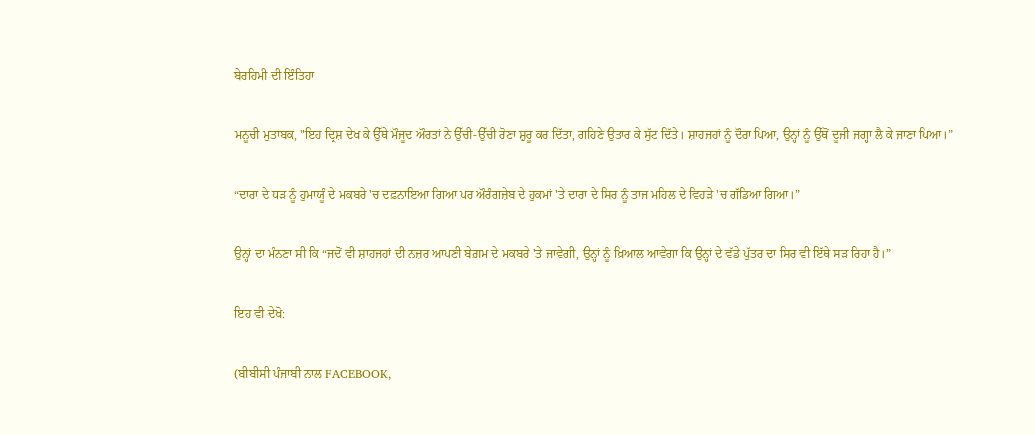ਬੇਰਹਿਮੀ ਦੀ ਇੰਤਿਹਾ

ਮਨੂਚੀ ਮੁਤਾਬਕ, "ਇਹ ਦ੍ਰਿਸ਼ ਦੇਖ ਕੇ ਉੱਥੇ ਮੌਜੂਦ ਔਰਤਾਂ ਨੇ ਉੱਚੀ-ਉੱਚੀ ਰੋਣਾ ਸ਼ੁਰੂ ਕਰ ਦਿੱਤਾ, ਗਹਿਣੇ ਉਤਾਰ ਕੇ ਸੁੱਟ ਦਿੱਤੇ। ਸ਼ਾਹਜਹਾਂ ਨੂੰ ਦੌਰਾ ਪਿਆ, ਉਨ੍ਹਾਂ ਨੂੰ ਉੱਥੋਂ ਦੂਜੀ ਜਗ੍ਹਾ ਲੈ ਕੇ ਜਾਣਾ ਪਿਆ।”

“ਦਾਰਾ ਦੇ ਧੜ ਨੂੰ ਹੁਮਾਯੂੰ ਦੇ ਮਕਬਰੇ 'ਚ ਦਫ਼ਨਾਇਆ ਗਿਆ ਪਰ ਔਰੰਗਜ਼ੇਬ ਦੇ ਹੁਕਮਾਂ 'ਤੇ ਦਾਰਾ ਦੇ ਸਿਰ ਨੂੰ ਤਾਜ ਮਹਿਲ ਦੇ ਵਿਹੜੇ 'ਚ ਗੱਡਿਆ ਗਿਆ।”

ਉਨ੍ਹਾਂ ਦਾ ਮੰਨਣਾ ਸੀ ਕਿ “ਜਦੋਂ ਵੀ ਸ਼ਾਹਜਹਾਂ ਦੀ ਨਜ਼ਰ ਆਪਣੀ ਬੇਗ਼ਮ ਦੇ ਮਕਬਰੇ 'ਤੇ ਜਾਵੇਗੀ, ਉਨ੍ਹਾਂ ਨੂੰ ਖ਼ਿਆਲ ਆਵੇਗਾ ਕਿ ਉਨ੍ਹਾਂ ਦੇ ਵੱਡੇ ਪੁੱਤਰ ਦਾ ਸਿਰ ਵੀ ਇੱਥੇ ਸੜ ਰਿਹਾ ਹੈ।”

ਇਹ ਵੀ ਦੇਖੋ:

(ਬੀਬੀਸੀ ਪੰਜਾਬੀ ਨਾਲ FACEBOOK,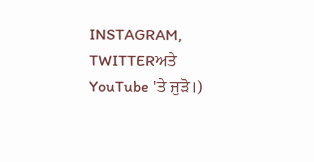INSTAGRAM, TWITTERਅਤੇ YouTube 'ਤੇ ਜੁੜੋ।)